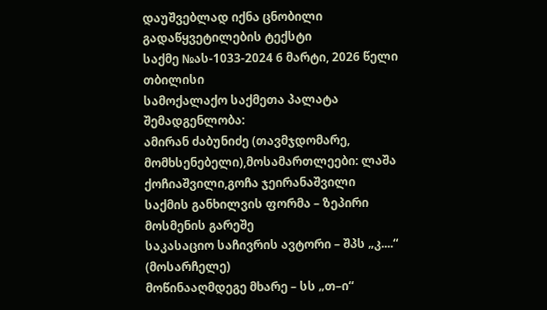დაუშვებლად იქნა ცნობილი
გადაწყვეტილების ტექსტი
საქმე №ას-1033-2024 6 მარტი, 2026 წელი
თბილისი
სამოქალაქო საქმეთა პალატა
შემადგენლობა:
ამირან ძაბუნიძე (თავმჯდომარე, მომხსენებელი),მოსამართლეები: ლაშა ქოჩიაშვილი,გოჩა ჯეირანაშვილი
საქმის განხილვის ფორმა – ზეპირი მოსმენის გარეშე
საკასაციო საჩივრის ავტორი – შპს „კ....“ (მოსარჩელე)
მოწინააღმდეგე მხარე – სს „თ–ი“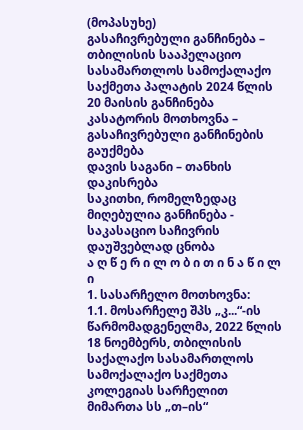(მოპასუხე)
გასაჩივრებული განჩინება – თბილისის სააპელაციო სასამართლოს სამოქალაქო საქმეთა პალატის 2024 წლის 20 მაისის განჩინება
კასატორის მოთხოვნა – გასაჩივრებული განჩინების გაუქმება
დავის საგანი – თანხის დაკისრება
საკითხი, რომელზედაც მიღებულია განჩინება - საკასაციო საჩივრის დაუშვებლად ცნობა
ა ღ წ ე რ ი ლ ო ბ ი თ ი ნ ა წ ი ლ ი
1. სასარჩელო მოთხოვნა:
1.1. მოსარჩელე შპს „კ...“-ის წარმომადგენელმა, 2022 წლის 18 ნოემბერს, თბილისის საქალაქო სასამართლოს სამოქალაქო საქმეთა კოლეგიას სარჩელით მიმართა სს „თ–ის“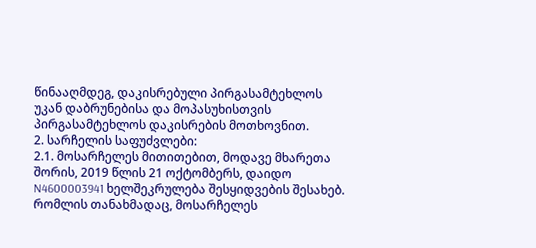წინააღმდეგ, დაკისრებული პირგასამტეხლოს უკან დაბრუნებისა და მოპასუხისთვის პირგასამტეხლოს დაკისრების მოთხოვნით.
2. სარჩელის საფუძვლები:
2.1. მოსარჩელეს მითითებით, მოდავე მხარეთა შორის, 2019 წლის 21 ოქტომბერს, დაიდო N4600003941 ხელშეკრულება შესყიდვების შესახებ. რომლის თანახმადაც, მოსარჩელეს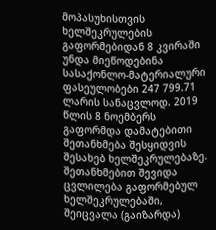მოპასუხისთვის ხელშეკრულების გაფორმებიდან 8 კვირაში უნდა მიეწოდებინა სასაქონლო-მატერიალური ფასეულობები 247 799.71 ლარის სანაცვლოდ. 2019 წლის 8 ნოემბერს გაფორმდა დამატებითი შეთანხმება შესყიდვის შესახებ ხელშეკრულებაზე. შეთანხმებით შევიდა ცვლილება გაფორმებულ ხელშეკრულებაში, შეიცვალა (გაიზარდა)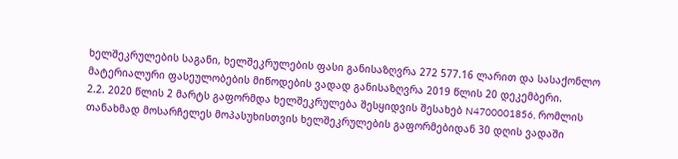ხელშეკრულების საგანი, ხელშეკრულების ფასი განისაზღვრა 272 577.16 ლარით და სასაქონლო მატერიალური ფასეულობების მიწოდების ვადად განისაზღვრა 2019 წლის 20 დეკემბერი.
2.2. 2020 წლის 2 მარტს გაფორმდა ხელშეკრულება შესყიდვის შესახებ N4700001856, რომლის თანახმად მოსარჩელეს მოპასუხისთვის ხელშეკრულების გაფორმებიდან 30 დღის ვადაში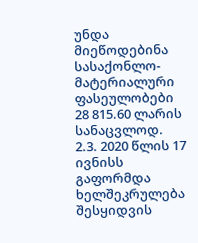უნდა მიეწოდებინა სასაქონლო-მატერიალური ფასეულობები 28 815.60 ლარის სანაცვლოდ.
2.3. 2020 წლის 17 ივნისს გაფორმდა ხელშეკრულება შესყიდვის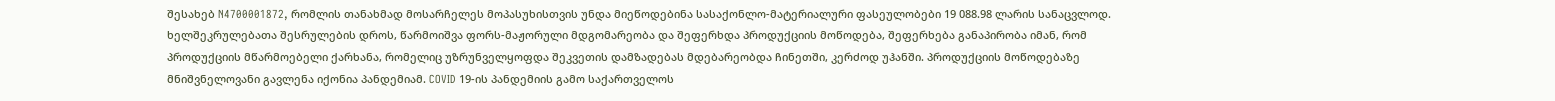შესახებ N4700001872, რომლის თანახმად მოსარჩელეს მოპასუხისთვის უნდა მიეწოდებინა სასაქონლო-მატერიალური ფასეულობები 19 088.98 ლარის სანაცვლოდ. ხელშეკრულებათა შესრულების დროს, წარმოიშვა ფორს-მაჟორული მდგომარეობა და შეფერხდა პროდუქციის მოწოდება, შეფერხება განაპირობა იმან, რომ პროდუქციის მწარმოებელი ქარხანა, რომელიც უზრუნველყოფდა შეკვეთის დამზადებას მდებარეობდა ჩინეთში, კერძოდ უჰანში. პროდუქციის მოწოდებაზე მნიშვნელოვანი გავლენა იქონია პანდემიამ. COVID 19-ის პანდემიის გამო საქართველოს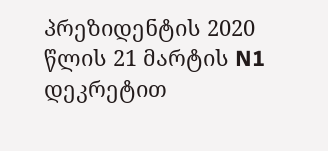პრეზიდენტის 2020 წლის 21 მარტის N1 დეკრეტით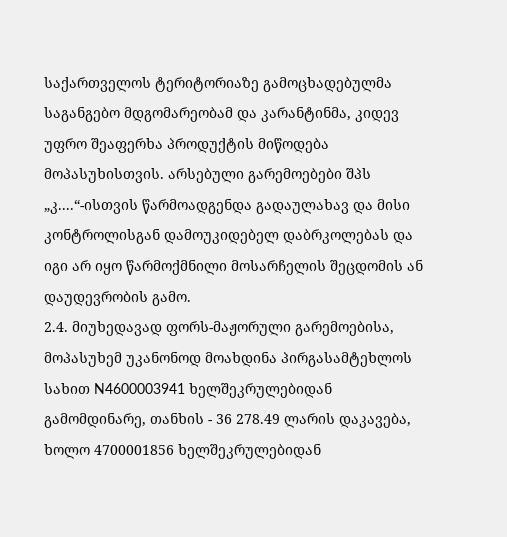საქართველოს ტერიტორიაზე გამოცხადებულმა საგანგებო მდგომარეობამ და კარანტინმა, კიდევ უფრო შეაფერხა პროდუქტის მიწოდება მოპასუხისთვის. არსებული გარემოებები შპს „კ....“-ისთვის წარმოადგენდა გადაულახავ და მისი კონტროლისგან დამოუკიდებელ დაბრკოლებას და იგი არ იყო წარმოქმნილი მოსარჩელის შეცდომის ან დაუდევრობის გამო.
2.4. მიუხედავად ფორს-მაჟორული გარემოებისა, მოპასუხემ უკანონოდ მოახდინა პირგასამტეხლოს სახით N4600003941 ხელშეკრულებიდან გამომდინარე, თანხის - 36 278.49 ლარის დაკავება, ხოლო 4700001856 ხელშეკრულებიდან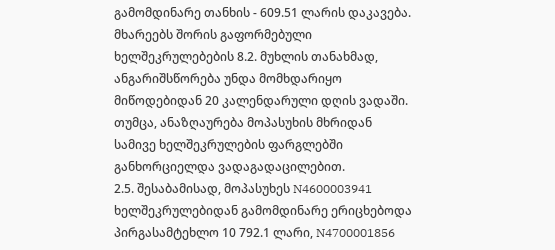გამომდინარე თანხის - 609.51 ლარის დაკავება. მხარეებს შორის გაფორმებული ხელშეკრულებების 8.2. მუხლის თანახმად, ანგარიშსწორება უნდა მომხდარიყო მიწოდებიდან 20 კალენდარული დღის ვადაში. თუმცა, ანაზღაურება მოპასუხის მხრიდან სამივე ხელშეკრულების ფარგლებში განხორციელდა ვადაგადაცილებით.
2.5. შესაბამისად, მოპასუხეს N4600003941 ხელშეკრულებიდან გამომდინარე ერიცხებოდა პირგასამტეხლო 10 792.1 ლარი, N4700001856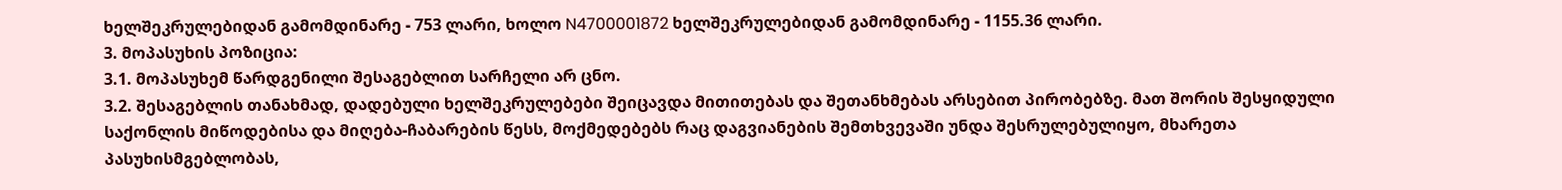ხელშეკრულებიდან გამომდინარე - 753 ლარი, ხოლო N4700001872 ხელშეკრულებიდან გამომდინარე - 1155.36 ლარი.
3. მოპასუხის პოზიცია:
3.1. მოპასუხემ წარდგენილი შესაგებლით სარჩელი არ ცნო.
3.2. შესაგებლის თანახმად, დადებული ხელშეკრულებები შეიცავდა მითითებას და შეთანხმებას არსებით პირობებზე. მათ შორის შესყიდული საქონლის მიწოდებისა და მიღება-ჩაბარების წესს, მოქმედებებს რაც დაგვიანების შემთხვევაში უნდა შესრულებულიყო, მხარეთა პასუხისმგებლობას,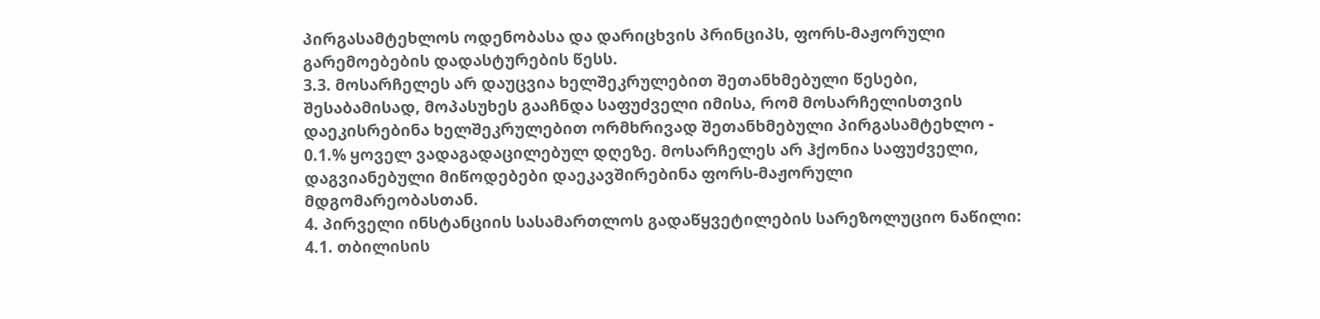პირგასამტეხლოს ოდენობასა და დარიცხვის პრინციპს, ფორს-მაჟორული გარემოებების დადასტურების წესს.
3.3. მოსარჩელეს არ დაუცვია ხელშეკრულებით შეთანხმებული წესები, შესაბამისად, მოპასუხეს გააჩნდა საფუძველი იმისა, რომ მოსარჩელისთვის დაეკისრებინა ხელშეკრულებით ორმხრივად შეთანხმებული პირგასამტეხლო - 0.1.% ყოველ ვადაგადაცილებულ დღეზე. მოსარჩელეს არ ჰქონია საფუძველი, დაგვიანებული მიწოდებები დაეკავშირებინა ფორს-მაჟორული მდგომარეობასთან.
4. პირველი ინსტანციის სასამართლოს გადაწყვეტილების სარეზოლუციო ნაწილი:
4.1. თბილისის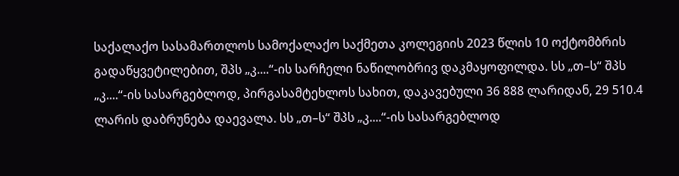საქალაქო სასამართლოს სამოქალაქო საქმეთა კოლეგიის 2023 წლის 10 ოქტომბრის გადაწყვეტილებით, შპს „კ....“-ის სარჩელი ნაწილობრივ დაკმაყოფილდა. სს „თ–ს“ შპს „კ....“-ის სასარგებლოდ, პირგასამტეხლოს სახით, დაკავებული 36 888 ლარიდან, 29 510.4 ლარის დაბრუნება დაევალა. სს „თ–ს“ შპს „კ....“-ის სასარგებლოდ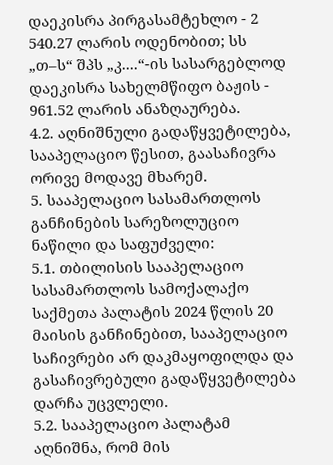დაეკისრა პირგასამტეხლო - 2 540.27 ლარის ოდენობით; სს „თ–ს“ შპს „კ....“-ის სასარგებლოდ დაეკისრა სახელმწიფო ბაჟის - 961.52 ლარის ანაზღაურება.
4.2. აღნიშნული გადაწყვეტილება, სააპელაციო წესით, გაასაჩივრა ორივე მოდავე მხარემ.
5. სააპელაციო სასამართლოს განჩინების სარეზოლუციო ნაწილი და საფუძველი:
5.1. თბილისის სააპელაციო სასამართლოს სამოქალაქო საქმეთა პალატის 2024 წლის 20 მაისის განჩინებით, სააპელაციო საჩივრები არ დაკმაყოფილდა და გასაჩივრებული გადაწყვეტილება დარჩა უცვლელი.
5.2. სააპელაციო პალატამ აღნიშნა, რომ მის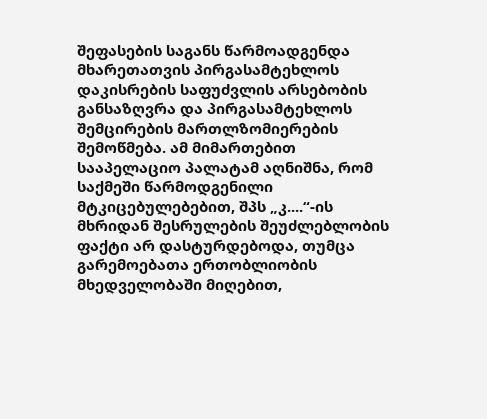შეფასების საგანს წარმოადგენდა მხარეთათვის პირგასამტეხლოს დაკისრების საფუძვლის არსებობის განსაზღვრა და პირგასამტეხლოს შემცირების მართლზომიერების შემოწმება. ამ მიმართებით სააპელაციო პალატამ აღნიშნა, რომ საქმეში წარმოდგენილი მტკიცებულებებით, შპს „კ....“-ის მხრიდან შესრულების შეუძლებლობის ფაქტი არ დასტურდებოდა, თუმცა გარემოებათა ერთობლიობის მხედველობაში მიღებით,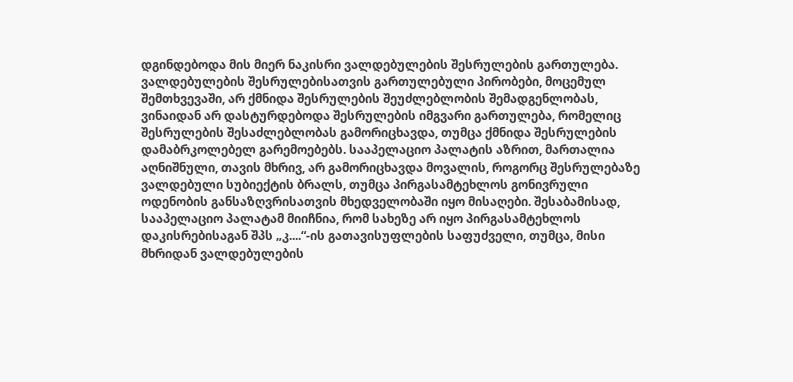დგინდებოდა მის მიერ ნაკისრი ვალდებულების შესრულების გართულება. ვალდებულების შესრულებისათვის გართულებული პირობები, მოცემულ შემთხვევაში, არ ქმნიდა შესრულების შეუძლებლობის შემადგენლობას, ვინაიდან არ დასტურდებოდა შესრულების იმგვარი გართულება, რომელიც შესრულების შესაძლებლობას გამორიცხავდა, თუმცა ქმნიდა შესრულების დამაბრკოლებელ გარემოებებს. სააპელაციო პალატის აზრით, მართალია აღნიშნული, თავის მხრივ, არ გამორიცხავდა მოვალის, როგორც შესრულებაზე ვალდებული სუბიექტის ბრალს, თუმცა პირგასამტეხლოს გონივრული ოდენობის განსაზღვრისათვის მხედველობაში იყო მისაღები. შესაბამისად, სააპელაციო პალატამ მიიჩნია, რომ სახეზე არ იყო პირგასამტეხლოს დაკისრებისაგან შპს „კ....“-ის გათავისუფლების საფუძველი, თუმცა, მისი მხრიდან ვალდებულების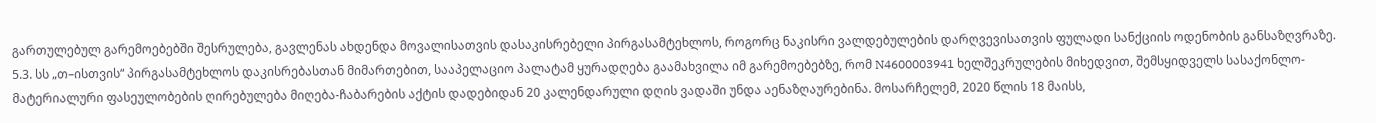გართულებულ გარემოებებში შესრულება, გავლენას ახდენდა მოვალისათვის დასაკისრებელი პირგასამტეხლოს, როგორც ნაკისრი ვალდებულების დარღვევისათვის ფულადი სანქციის ოდენობის განსაზღვრაზე.
5.3. სს „თ–ისთვის“ პირგასამტეხლოს დაკისრებასთან მიმართებით, სააპელაციო პალატამ ყურადღება გაამახვილა იმ გარემოებებზე, რომ N4600003941 ხელშეკრულების მიხედვით, შემსყიდველს სასაქონლო-მატერიალური ფასეულობების ღირებულება მიღება-ჩაბარების აქტის დადებიდან 20 კალენდარული დღის ვადაში უნდა აენაზღაურებინა. მოსარჩელემ, 2020 წლის 18 მაისს,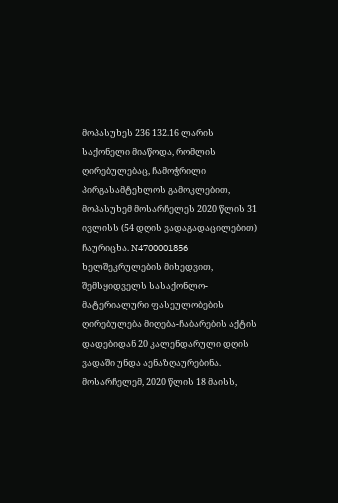მოპასუხეს 236 132.16 ლარის საქონელი მიაწოდა, რომლის ღირებულებაც, ჩამოჭრილი პირგასამტეხლოს გამოკლებით, მოპასუხემ მოსარჩელეს 2020 წლის 31 ივლისს (54 დღის ვადაგადაცილებით) ჩაურიცხა. N4700001856 ხელშეკრულების მიხედვით, შემსყიდველს სასაქონლო-მატერიალური ფასეულობების ღირებულება მიღება-ჩაბარების აქტის დადებიდან 20 კალენდარული დღის ვადაში უნდა აენაზღაურებინა. მოსარჩელემ, 2020 წლის 18 მაისს,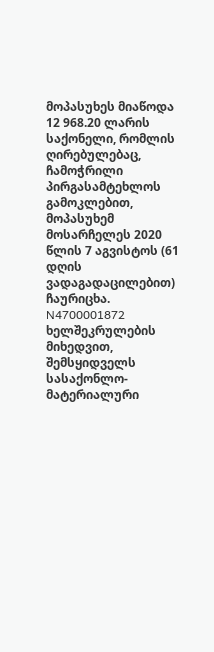მოპასუხეს მიაწოდა 12 968.20 ლარის საქონელი, რომლის ღირებულებაც, ჩამოჭრილი პირგასამტეხლოს გამოკლებით, მოპასუხემ მოსარჩელეს 2020 წლის 7 აგვისტოს (61 დღის ვადაგადაცილებით) ჩაურიცხა. N4700001872 ხელშეკრულების მიხედვით, შემსყიდველს სასაქონლო-მატერიალური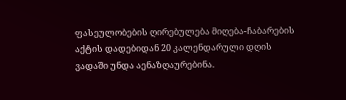ფასეულობების ღირებულება მიღება-ჩაბარების აქტის დადებიდან 20 კალენდარული დღის ვადაში უნდა აენაზღაურებინა.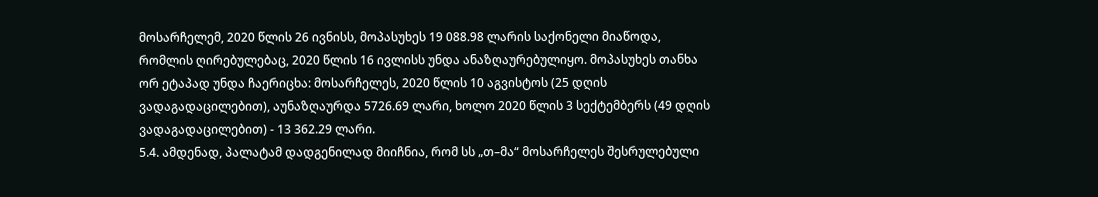მოსარჩელემ, 2020 წლის 26 ივნისს, მოპასუხეს 19 088.98 ლარის საქონელი მიაწოდა, რომლის ღირებულებაც, 2020 წლის 16 ივლისს უნდა ანაზღაურებულიყო. მოპასუხეს თანხა ორ ეტაპად უნდა ჩაერიცხა: მოსარჩელეს, 2020 წლის 10 აგვისტოს (25 დღის ვადაგადაცილებით), აუნაზღაურდა 5726.69 ლარი, ხოლო 2020 წლის 3 სექტემბერს (49 დღის ვადაგადაცილებით) - 13 362.29 ლარი.
5.4. ამდენად, პალატამ დადგენილად მიიჩნია, რომ სს „თ–მა“ მოსარჩელეს შესრულებული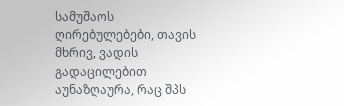სამუშაოს ღირებულებები, თავის მხრივ, ვადის გადაცილებით აუნაზღაურა, რაც შპს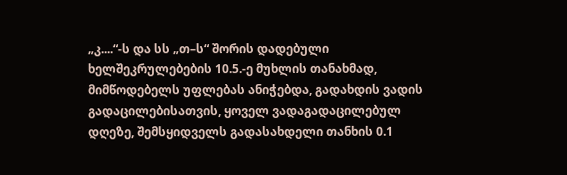„კ....“-ს და სს „თ–ს“ შორის დადებული ხელშეკრულებების 10.5.-ე მუხლის თანახმად, მიმწოდებელს უფლებას ანიჭებდა, გადახდის ვადის გადაცილებისათვის, ყოველ ვადაგადაცილებულ დღეზე, შემსყიდველს გადასახდელი თანხის 0.1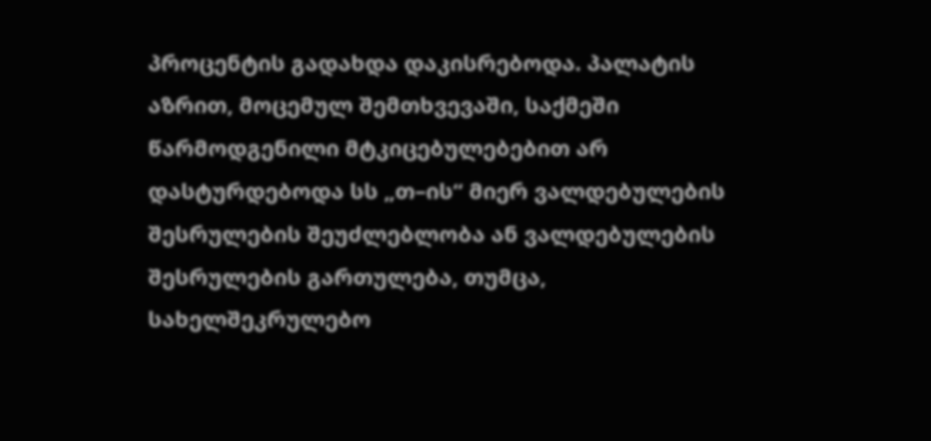პროცენტის გადახდა დაკისრებოდა. პალატის აზრით, მოცემულ შემთხვევაში, საქმეში წარმოდგენილი მტკიცებულებებით არ დასტურდებოდა სს „თ–ის“ მიერ ვალდებულების შესრულების შეუძლებლობა ან ვალდებულების შესრულების გართულება, თუმცა, სახელშეკრულებო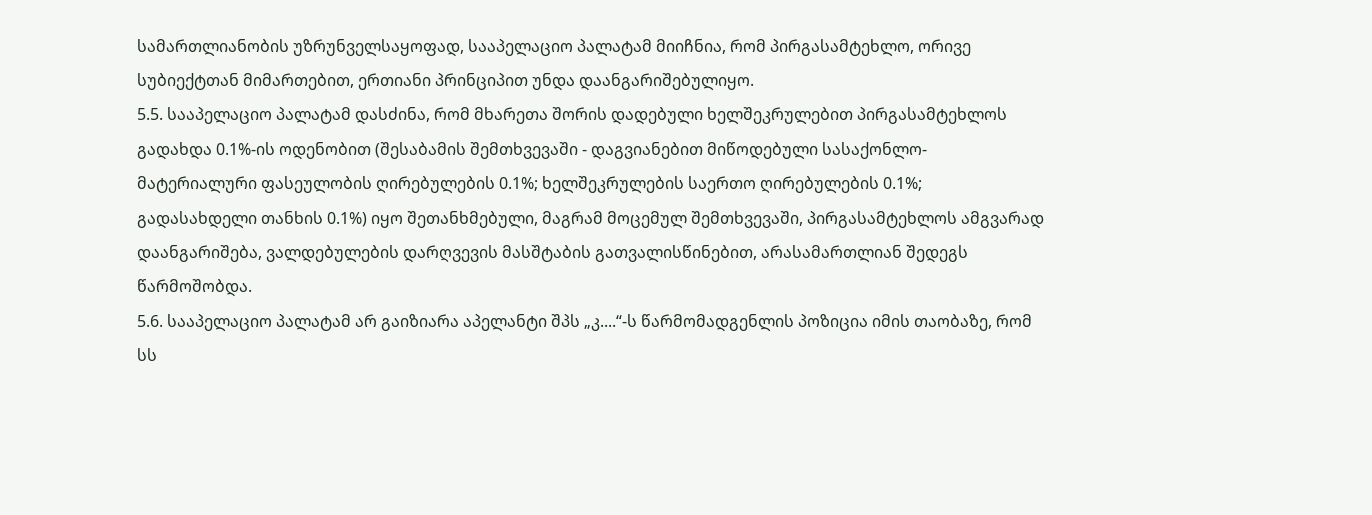სამართლიანობის უზრუნველსაყოფად, სააპელაციო პალატამ მიიჩნია, რომ პირგასამტეხლო, ორივე სუბიექტთან მიმართებით, ერთიანი პრინციპით უნდა დაანგარიშებულიყო.
5.5. სააპელაციო პალატამ დასძინა, რომ მხარეთა შორის დადებული ხელშეკრულებით პირგასამტეხლოს გადახდა 0.1%-ის ოდენობით (შესაბამის შემთხვევაში - დაგვიანებით მიწოდებული სასაქონლო-მატერიალური ფასეულობის ღირებულების 0.1%; ხელშეკრულების საერთო ღირებულების 0.1%; გადასახდელი თანხის 0.1%) იყო შეთანხმებული, მაგრამ მოცემულ შემთხვევაში, პირგასამტეხლოს ამგვარად დაანგარიშება, ვალდებულების დარღვევის მასშტაბის გათვალისწინებით, არასამართლიან შედეგს წარმოშობდა.
5.6. სააპელაციო პალატამ არ გაიზიარა აპელანტი შპს „კ....“-ს წარმომადგენლის პოზიცია იმის თაობაზე, რომ სს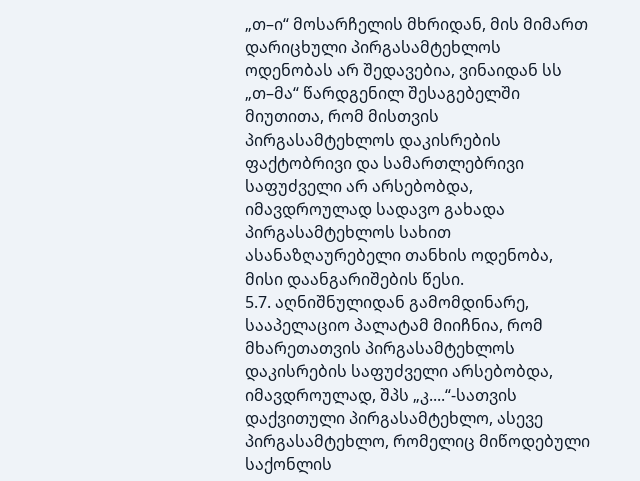„თ–ი“ მოსარჩელის მხრიდან, მის მიმართ დარიცხული პირგასამტეხლოს ოდენობას არ შედავებია, ვინაიდან სს „თ–მა“ წარდგენილ შესაგებელში მიუთითა, რომ მისთვის პირგასამტეხლოს დაკისრების ფაქტობრივი და სამართლებრივი საფუძველი არ არსებობდა, იმავდროულად სადავო გახადა პირგასამტეხლოს სახით ასანაზღაურებელი თანხის ოდენობა, მისი დაანგარიშების წესი.
5.7. აღნიშნულიდან გამომდინარე, სააპელაციო პალატამ მიიჩნია, რომ მხარეთათვის პირგასამტეხლოს დაკისრების საფუძველი არსებობდა, იმავდროულად, შპს „კ....“-სათვის დაქვითული პირგასამტეხლო, ასევე პირგასამტეხლო, რომელიც მიწოდებული საქონლის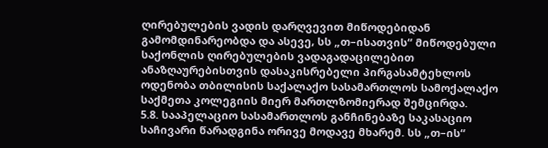ღირებულების ვადის დარღვევით მიწოდებიდან გამომდინარეობდა და ასევე, სს „თ–ისათვის“ მიწოდებული საქონლის ღირებულების ვადაგადაცილებით ანაზღაურებისთვის დასაკისრებელი პირგასამტეხლოს ოდენობა თბილისის საქალაქო სასამართლოს სამოქალაქო საქმეთა კოლეგიის მიერ მართლზომიერად შემცირდა.
5.8. სააპელაციო სასამართლოს განჩინებაზე საკასაციო საჩივარი წარადგინა ორივე მოდავე მხარემ. სს „თ–ის“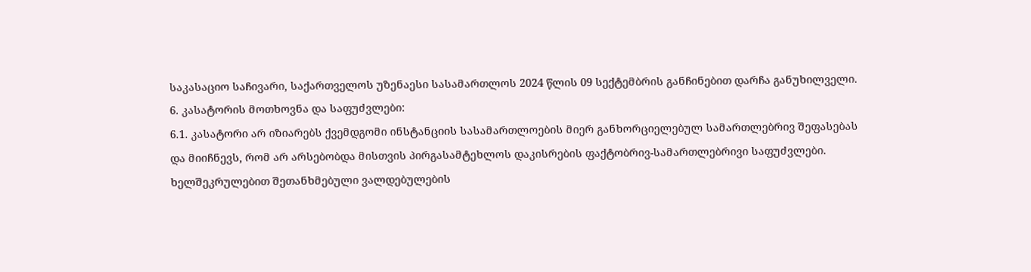საკასაციო საჩივარი, საქართველოს უზენაესი სასამართლოს 2024 წლის 09 სექტემბრის განჩინებით დარჩა განუხილველი.
6. კასატორის მოთხოვნა და საფუძვლები:
6.1. კასატორი არ იზიარებს ქვემდგომი ინსტანციის სასამართლოების მიერ განხორციელებულ სამართლებრივ შეფასებას და მიიჩნევს, რომ არ არსებობდა მისთვის პირგასამტეხლოს დაკისრების ფაქტობრივ-სამართლებრივი საფუძვლები. ხელშეკრულებით შეთანხმებული ვალდებულების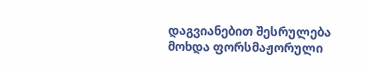დაგვიანებით შესრულება მოხდა ფორსმაჟორული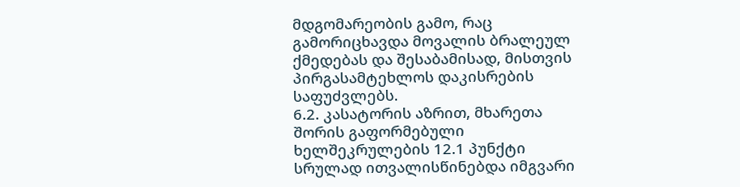მდგომარეობის გამო, რაც გამორიცხავდა მოვალის ბრალეულ ქმედებას და შესაბამისად, მისთვის პირგასამტეხლოს დაკისრების საფუძვლებს.
6.2. კასატორის აზრით, მხარეთა შორის გაფორმებული ხელშეკრულების 12.1 პუნქტი სრულად ითვალისწინებდა იმგვარი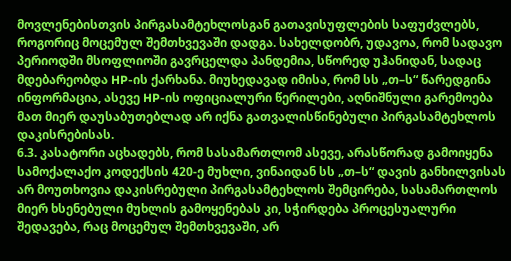მოვლენებისთვის პირგასამტეხლოსგან გათავისუფლების საფუძვლებს, როგორიც მოცემულ შემთხვევაში დადგა. სახელდობრ, უდავოა, რომ სადავო პერიოდში მსოფლიოში გავრცელდა პანდემია, სწორედ უჰანიდან, სადაც მდებარეობდა HP-ის ქარხანა. მიუხედავად იმისა, რომ სს „თ–ს“ წარედგინა ინფორმაცია, ასევე HP-ის ოფიციალური წერილები, აღნიშნული გარემოება მათ მიერ დაუსაბუთებლად არ იქნა გათვალისწინებული პირგასამტეხლოს დაკისრებისას.
6.3. კასატორი აცხადებს, რომ სასამართლომ ასევე, არასწორად გამოიყენა სამოქალაქო კოდექსის 420-ე მუხლი, ვინაიდან სს „თ–ს“ დავის განხილვისას არ მოუთხოვია დაკისრებული პირგასამტეხლოს შემცირება, სასამართლოს მიერ ხსენებული მუხლის გამოყენებას კი, სჭირდება პროცესუალური შედავება, რაც მოცემულ შემთხვევაში, არ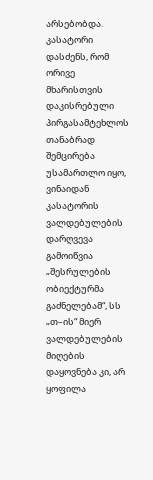არსებობდა. კასატორი დასძენს, რომ ორივე მხარისთვის დაკისრებული პირგასამტეხლოს თანაბრად შემცირება უსამართლო იყო, ვინაიდან კასატორის ვალდებულების დარღვევა გამოიწვია „შესრულების ობიექტურმა გაძნელებამ“, სს „თ–ის“ მიერ ვალდებულების მიღების დაყოვნება კი, არ ყოფილა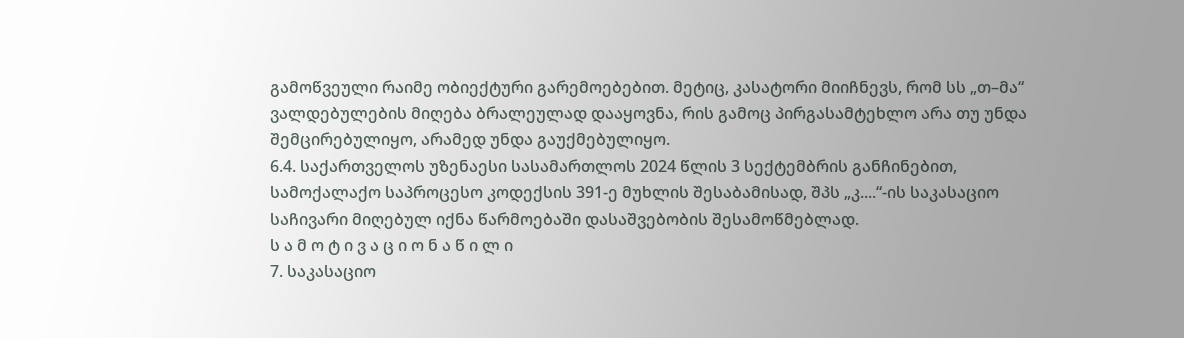გამოწვეული რაიმე ობიექტური გარემოებებით. მეტიც, კასატორი მიიჩნევს, რომ სს „თ–მა“ ვალდებულების მიღება ბრალეულად დააყოვნა, რის გამოც პირგასამტეხლო არა თუ უნდა შემცირებულიყო, არამედ უნდა გაუქმებულიყო.
6.4. საქართველოს უზენაესი სასამართლოს 2024 წლის 3 სექტემბრის განჩინებით, სამოქალაქო საპროცესო კოდექსის 391-ე მუხლის შესაბამისად, შპს „კ....“-ის საკასაციო საჩივარი მიღებულ იქნა წარმოებაში დასაშვებობის შესამოწმებლად.
ს ა მ ო ტ ი ვ ა ც ი ო ნ ა წ ი ლ ი
7. საკასაციო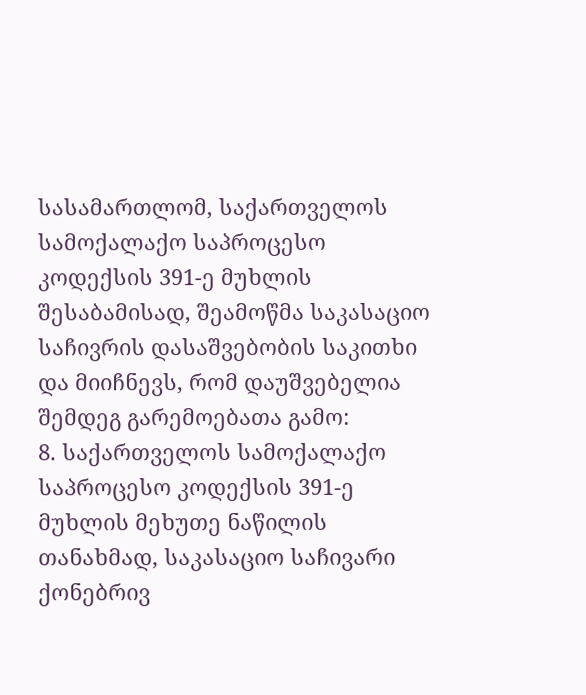სასამართლომ, საქართველოს სამოქალაქო საპროცესო კოდექსის 391-ე მუხლის შესაბამისად, შეამოწმა საკასაციო საჩივრის დასაშვებობის საკითხი და მიიჩნევს, რომ დაუშვებელია შემდეგ გარემოებათა გამო:
8. საქართველოს სამოქალაქო საპროცესო კოდექსის 391-ე მუხლის მეხუთე ნაწილის თანახმად, საკასაციო საჩივარი ქონებრივ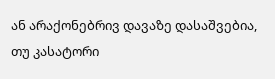ან არაქონებრივ დავაზე დასაშვებია, თუ კასატორი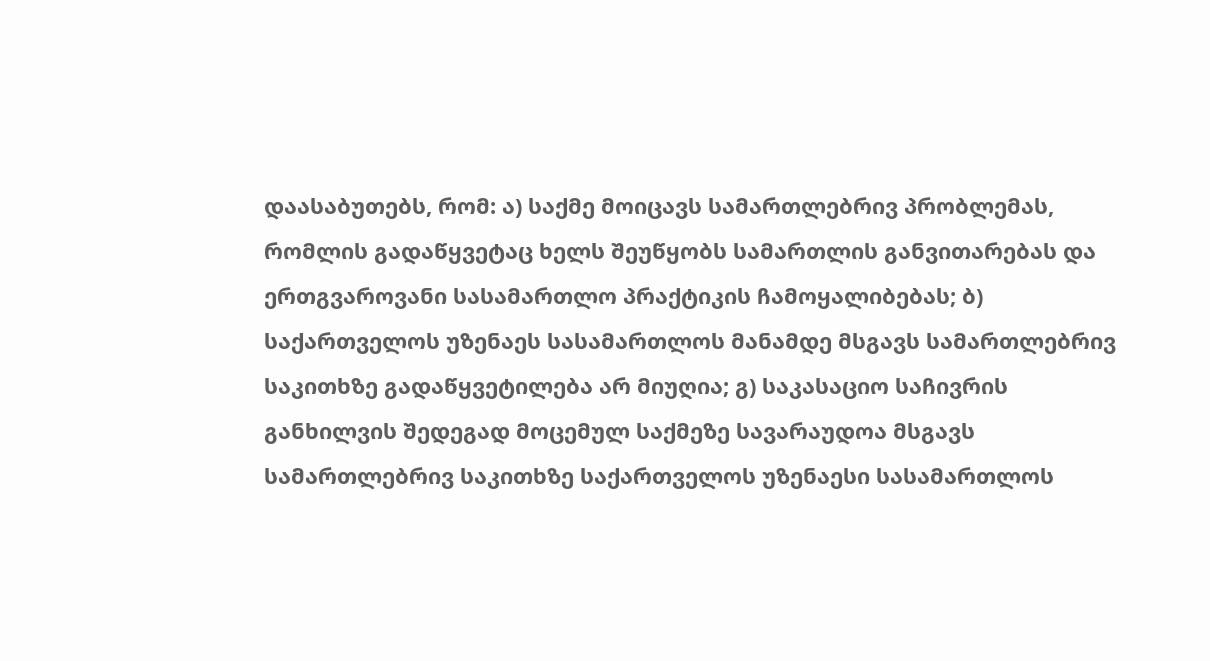დაასაბუთებს, რომ: ა) საქმე მოიცავს სამართლებრივ პრობლემას, რომლის გადაწყვეტაც ხელს შეუწყობს სამართლის განვითარებას და ერთგვაროვანი სასამართლო პრაქტიკის ჩამოყალიბებას; ბ) საქართველოს უზენაეს სასამართლოს მანამდე მსგავს სამართლებრივ საკითხზე გადაწყვეტილება არ მიუღია; გ) საკასაციო საჩივრის განხილვის შედეგად მოცემულ საქმეზე სავარაუდოა მსგავს სამართლებრივ საკითხზე საქართველოს უზენაესი სასამართლოს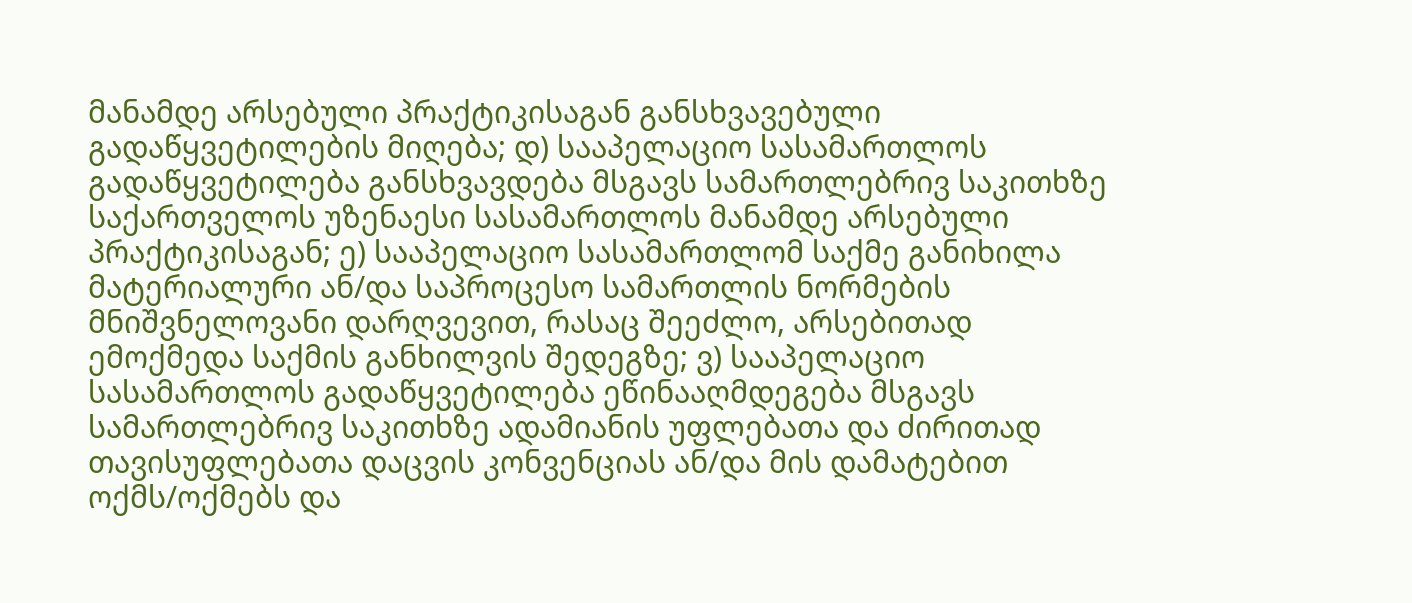მანამდე არსებული პრაქტიკისაგან განსხვავებული გადაწყვეტილების მიღება; დ) სააპელაციო სასამართლოს გადაწყვეტილება განსხვავდება მსგავს სამართლებრივ საკითხზე საქართველოს უზენაესი სასამართლოს მანამდე არსებული პრაქტიკისაგან; ე) სააპელაციო სასამართლომ საქმე განიხილა მატერიალური ან/და საპროცესო სამართლის ნორმების მნიშვნელოვანი დარღვევით, რასაც შეეძლო, არსებითად ემოქმედა საქმის განხილვის შედეგზე; ვ) სააპელაციო სასამართლოს გადაწყვეტილება ეწინააღმდეგება მსგავს სამართლებრივ საკითხზე ადამიანის უფლებათა და ძირითად თავისუფლებათა დაცვის კონვენციას ან/და მის დამატებით ოქმს/ოქმებს და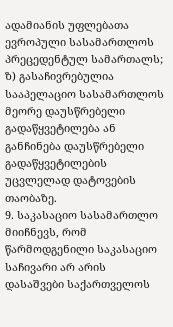ადამიანის უფლებათა ევროპული სასამართლოს პრეცედენტულ სამართალს; ზ) გასაჩივრებულია სააპელაციო სასამართლოს მეორე დაუსწრებელი გადაწყვეტილება ან განჩინება დაუსწრებელი გადაწყვეტილების უცვლელად დატოვების თაობაზე.
9. საკასაციო სასამართლო მიიჩნევს, რომ წარმოდგენილი საკასაციო საჩივარი არ არის დასაშვები საქართველოს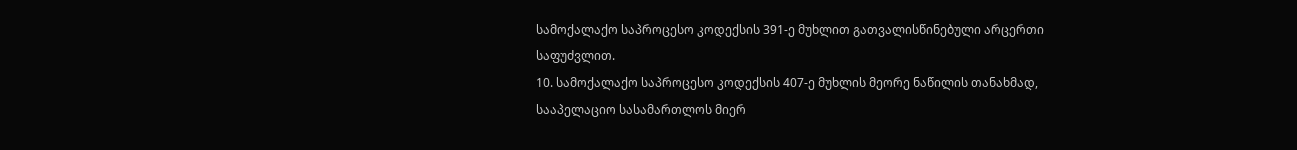სამოქალაქო საპროცესო კოდექსის 391-ე მუხლით გათვალისწინებული არცერთი საფუძვლით.
10. სამოქალაქო საპროცესო კოდექსის 407-ე მუხლის მეორე ნაწილის თანახმად, სააპელაციო სასამართლოს მიერ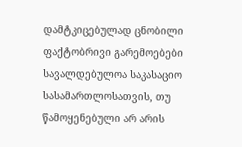დამტკიცებულად ცნობილი ფაქტობრივი გარემოებები სავალდებულოა საკასაციო სასამართლოსათვის, თუ წამოყენებული არ არის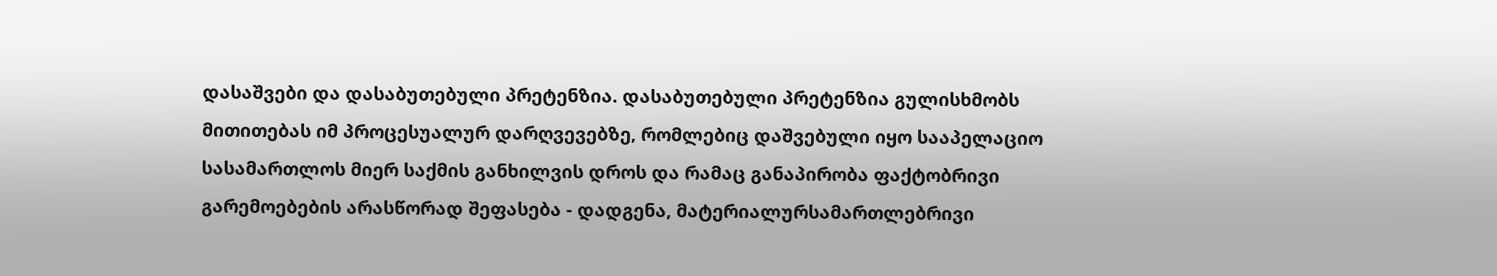დასაშვები და დასაბუთებული პრეტენზია. დასაბუთებული პრეტენზია გულისხმობს მითითებას იმ პროცესუალურ დარღვევებზე, რომლებიც დაშვებული იყო სააპელაციო სასამართლოს მიერ საქმის განხილვის დროს და რამაც განაპირობა ფაქტობრივი გარემოებების არასწორად შეფასება - დადგენა, მატერიალურსამართლებრივი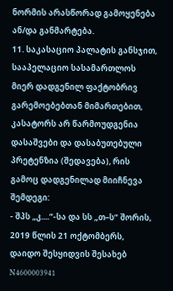ნორმის არასწორად გამოყენება ან/და განმარტება.
11. საკასაციო პალატის განსჯით, სააპელაციო სასამართლოს მიერ დადგენილ ფაქტობრივ გარემოებებთან მიმართებით, კასატორს არ წარმოუდგენია დასაშვები და დასაბუთებული პრეტენზია (შედავება), რის გამოც დადგენილად მიიჩნევა შემდეგი:
- შპს „კ....“-სა და სს „თ–ს“ შორის, 2019 წლის 21 ოქტომბერს, დაიდო შესყიდვის შესახებ N4600003941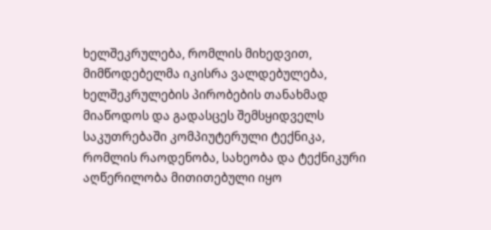ხელშეკრულება, რომლის მიხედვით, მიმწოდებელმა იკისრა ვალდებულება, ხელშეკრულების პირობების თანახმად მიაწოდოს და გადასცეს შემსყიდველს საკუთრებაში კომპიუტერული ტექნიკა, რომლის რაოდენობა, სახეობა და ტექნიკური აღწერილობა მითითებული იყო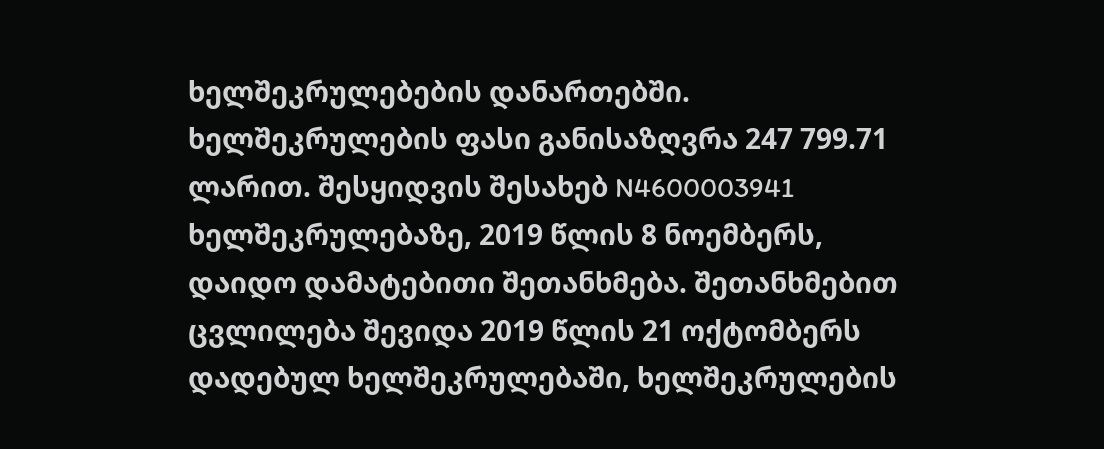ხელშეკრულებების დანართებში. ხელშეკრულების ფასი განისაზღვრა 247 799.71 ლარით. შესყიდვის შესახებ N4600003941 ხელშეკრულებაზე, 2019 წლის 8 ნოემბერს, დაიდო დამატებითი შეთანხმება. შეთანხმებით ცვლილება შევიდა 2019 წლის 21 ოქტომბერს დადებულ ხელშეკრულებაში, ხელშეკრულების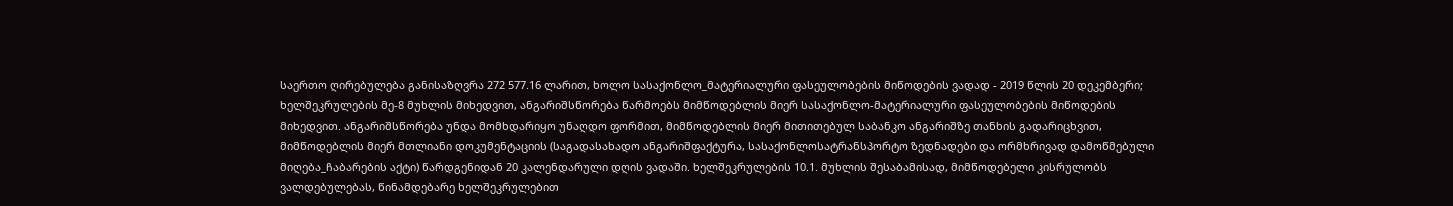საერთო ღირებულება განისაზღვრა 272 577.16 ლარით, ხოლო სასაქონლო_მატერიალური ფასეულობების მიწოდების ვადად - 2019 წლის 20 დეკემბერი; ხელშეკრულების მე-8 მუხლის მიხედვით, ანგარიშსწორება წარმოებს მიმწოდებლის მიერ სასაქონლო-მატერიალური ფასეულობების მიწოდების მიხედვით. ანგარიშსწორება უნდა მომხდარიყო უნაღდო ფორმით, მიმწოდებლის მიერ მითითებულ საბანკო ანგარიშზე თანხის გადარიცხვით, მიმწოდებლის მიერ მთლიანი დოკუმენტაციის (საგადასახადო ანგარიშფაქტურა, სასაქონლოსატრანსპორტო ზედნადები და ორმხრივად დამოწმებული მიღება_ჩაბარების აქტი) წარდგენიდან 20 კალენდარული დღის ვადაში. ხელშეკრულების 10.1. მუხლის შესაბამისად, მიმწოდებელი კისრულობს ვალდებულებას, წინამდებარე ხელშეკრულებით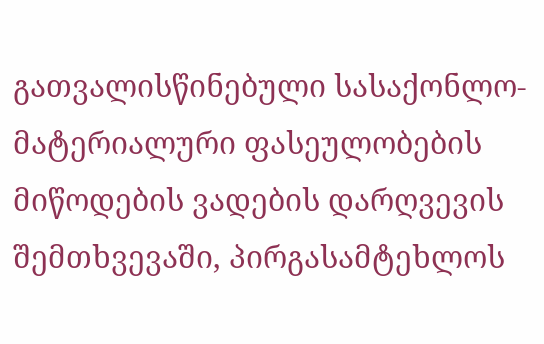გათვალისწინებული სასაქონლო-მატერიალური ფასეულობების მიწოდების ვადების დარღვევის შემთხვევაში, პირგასამტეხლოს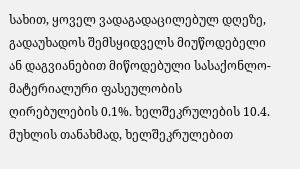სახით, ყოველ ვადაგადაცილებულ დღეზე, გადაუხადოს შემსყიდველს მიუწოდებელი ან დაგვიანებით მიწოდებული სასაქონლო-მატერიალური ფასეულობის ღირებულების 0.1%. ხელშეკრულების 10.4. მუხლის თანახმად, ხელშეკრულებით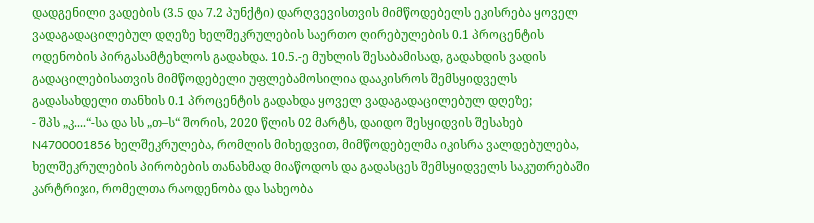დადგენილი ვადების (3.5 და 7.2 პუნქტი) დარღვევისთვის მიმწოდებელს ეკისრება ყოველ ვადაგადაცილებულ დღეზე ხელშეკრულების საერთო ღირებულების 0.1 პროცენტის ოდენობის პირგასამტეხლოს გადახდა. 10.5.-ე მუხლის შესაბამისად, გადახდის ვადის გადაცილებისათვის მიმწოდებელი უფლებამოსილია დააკისროს შემსყიდველს გადასახდელი თანხის 0.1 პროცენტის გადახდა ყოველ ვადაგადაცილებულ დღეზე;
- შპს „კ....“-სა და სს „თ–ს“ შორის, 2020 წლის 02 მარტს, დაიდო შესყიდვის შესახებ N4700001856 ხელშეკრულება, რომლის მიხედვით, მიმწოდებელმა იკისრა ვალდებულება, ხელშეკრულების პირობების თანახმად მიაწოდოს და გადასცეს შემსყიდველს საკუთრებაში კარტრიჯი, რომელთა რაოდენობა და სახეობა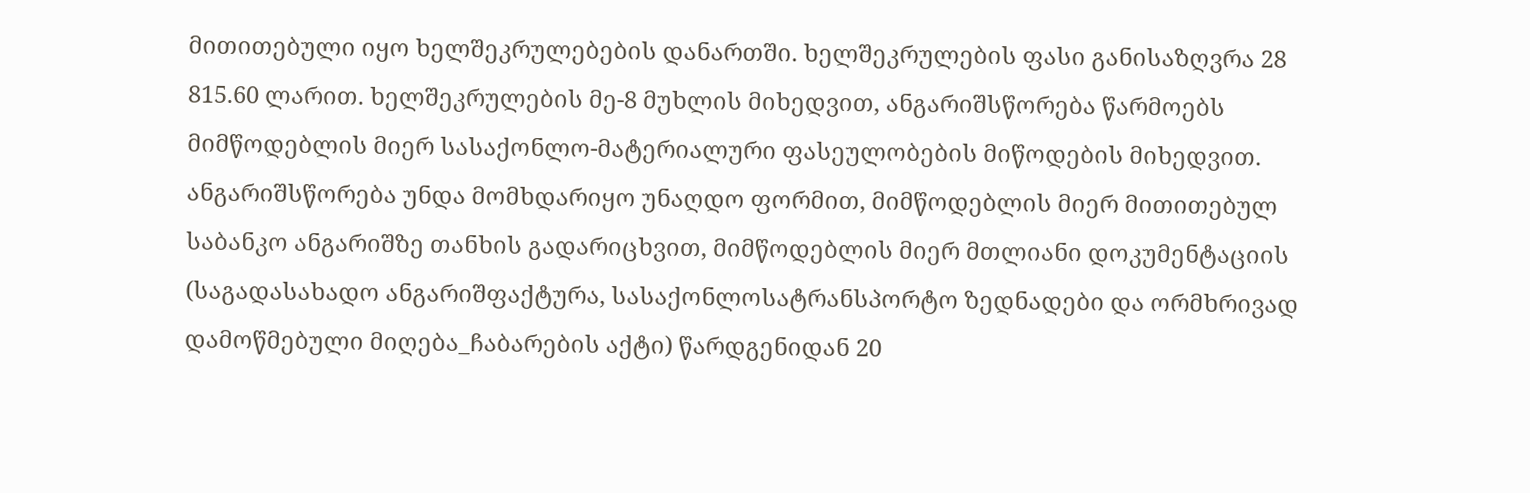მითითებული იყო ხელშეკრულებების დანართში. ხელშეკრულების ფასი განისაზღვრა 28 815.60 ლარით. ხელშეკრულების მე-8 მუხლის მიხედვით, ანგარიშსწორება წარმოებს მიმწოდებლის მიერ სასაქონლო-მატერიალური ფასეულობების მიწოდების მიხედვით. ანგარიშსწორება უნდა მომხდარიყო უნაღდო ფორმით, მიმწოდებლის მიერ მითითებულ საბანკო ანგარიშზე თანხის გადარიცხვით, მიმწოდებლის მიერ მთლიანი დოკუმენტაციის (საგადასახადო ანგარიშფაქტურა, სასაქონლოსატრანსპორტო ზედნადები და ორმხრივად დამოწმებული მიღება_ჩაბარების აქტი) წარდგენიდან 20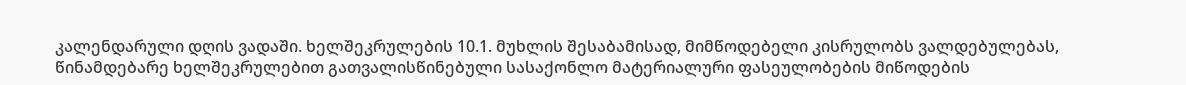კალენდარული დღის ვადაში. ხელშეკრულების 10.1. მუხლის შესაბამისად, მიმწოდებელი კისრულობს ვალდებულებას, წინამდებარე ხელშეკრულებით გათვალისწინებული სასაქონლო მატერიალური ფასეულობების მიწოდების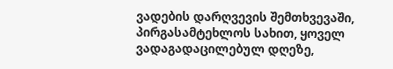ვადების დარღვევის შემთხვევაში, პირგასამტეხლოს სახით, ყოველ ვადაგადაცილებულ დღეზე,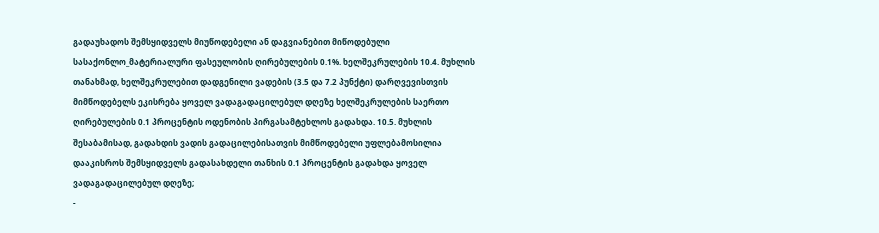გადაუხადოს შემსყიდველს მიუწოდებელი ან დაგვიანებით მიწოდებული სასაქონლო_მატერიალური ფასეულობის ღირებულების 0.1%. ხელშეკრულების 10.4. მუხლის თანახმად, ხელშეკრულებით დადგენილი ვადების (3.5 და 7.2 პუნქტი) დარღვევისთვის მიმწოდებელს ეკისრება ყოველ ვადაგადაცილებულ დღეზე ხელშეკრულების საერთო ღირებულების 0.1 პროცენტის ოდენობის პირგასამტეხლოს გადახდა. 10.5. მუხლის შესაბამისად, გადახდის ვადის გადაცილებისათვის მიმწოდებელი უფლებამოსილია დააკისროს შემსყიდველს გადასახდელი თანხის 0.1 პროცენტის გადახდა ყოველ ვადაგადაცილებულ დღეზე;
-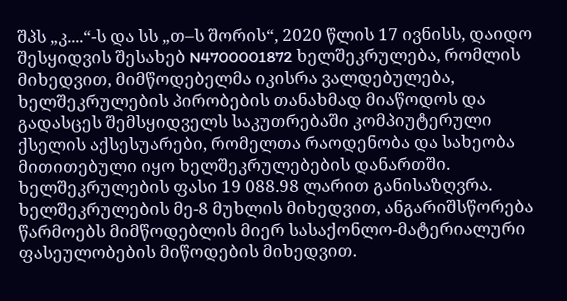შპს „კ....“-ს და სს „თ–ს შორის“, 2020 წლის 17 ივნისს, დაიდო შესყიდვის შესახებ N4700001872 ხელშეკრულება, რომლის მიხედვით, მიმწოდებელმა იკისრა ვალდებულება, ხელშეკრულების პირობების თანახმად მიაწოდოს და გადასცეს შემსყიდველს საკუთრებაში კომპიუტერული ქსელის აქსესუარები, რომელთა რაოდენობა და სახეობა მითითებული იყო ხელშეკრულებების დანართში. ხელშეკრულების ფასი 19 088.98 ლარით განისაზღვრა. ხელშეკრულების მე-8 მუხლის მიხედვით, ანგარიშსწორება წარმოებს მიმწოდებლის მიერ სასაქონლო-მატერიალური ფასეულობების მიწოდების მიხედვით.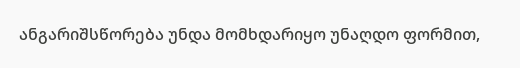ანგარიშსწორება უნდა მომხდარიყო უნაღდო ფორმით,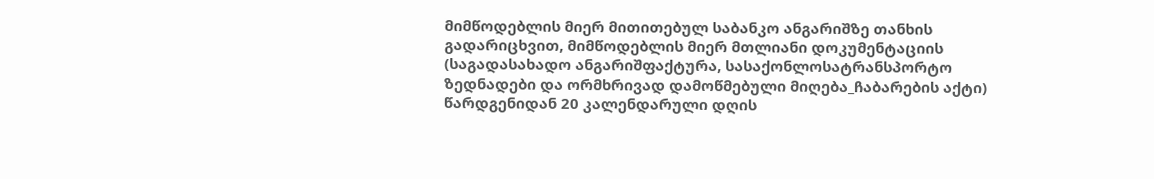მიმწოდებლის მიერ მითითებულ საბანკო ანგარიშზე თანხის გადარიცხვით, მიმწოდებლის მიერ მთლიანი დოკუმენტაციის (საგადასახადო ანგარიშფაქტურა, სასაქონლოსატრანსპორტო ზედნადები და ორმხრივად დამოწმებული მიღება_ჩაბარების აქტი) წარდგენიდან 20 კალენდარული დღის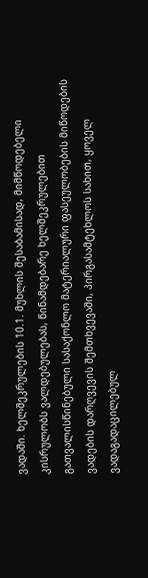ვადაში. ხელშეკრულების 10.1. მუხლის შესაბამისად, მიმწოდებელი კისრულობს ვალდებულებას, წინამდებარე ხელშეკრულებით გათვალისწინებული სასაქონლო მატერიალური ფასეულობების მიწოდების ვადების დარღვევის შემთხვევაში, პირგასამტეხლოს სახით, ყოველ ვადაგადაცილებულ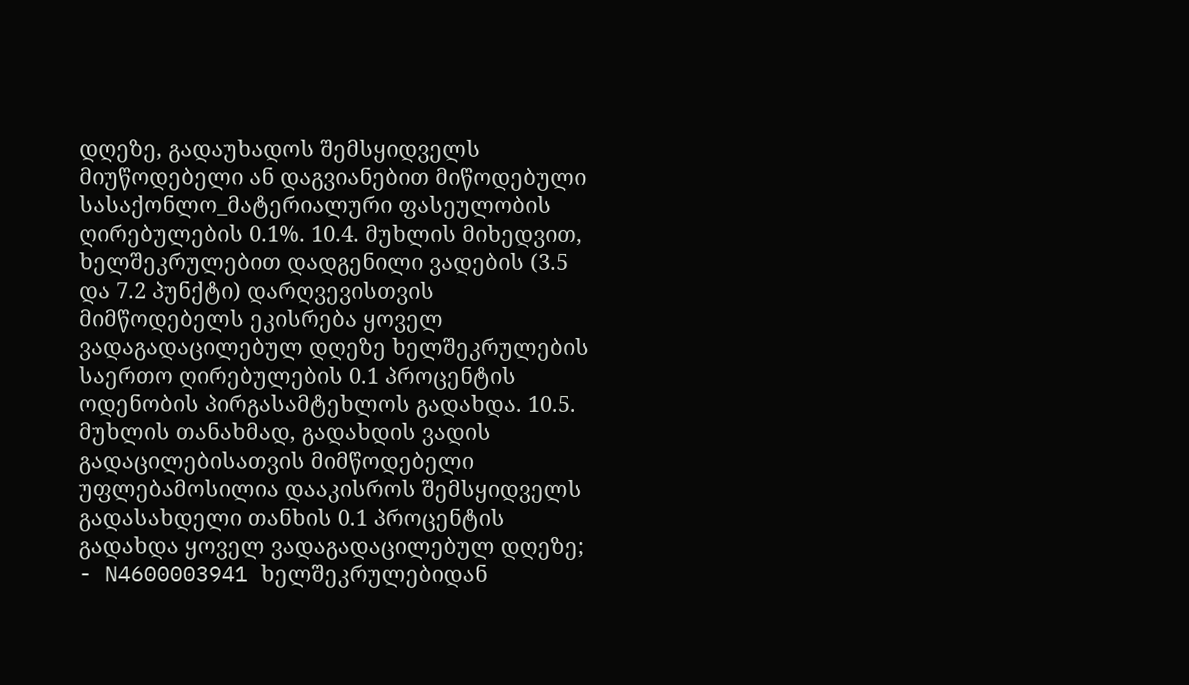დღეზე, გადაუხადოს შემსყიდველს მიუწოდებელი ან დაგვიანებით მიწოდებული სასაქონლო_მატერიალური ფასეულობის ღირებულების 0.1%. 10.4. მუხლის მიხედვით, ხელშეკრულებით დადგენილი ვადების (3.5 და 7.2 პუნქტი) დარღვევისთვის მიმწოდებელს ეკისრება ყოველ ვადაგადაცილებულ დღეზე ხელშეკრულების საერთო ღირებულების 0.1 პროცენტის ოდენობის პირგასამტეხლოს გადახდა. 10.5. მუხლის თანახმად, გადახდის ვადის გადაცილებისათვის მიმწოდებელი უფლებამოსილია დააკისროს შემსყიდველს გადასახდელი თანხის 0.1 პროცენტის გადახდა ყოველ ვადაგადაცილებულ დღეზე;
- N4600003941 ხელშეკრულებიდან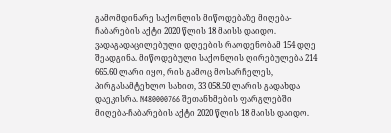გამომდინარე საქონლის მიწოდებაზე მიღება-ჩაბარების აქტი 2020 წლის 18 მაისს დაიდო. ვადაგადაცილებული დღეების რაოდენობამ 154 დღე შეადგინა. მიწოდებული საქონლის ღირებულება 214 665.60 ლარი იყო, რის გამოც მოსარჩელეს, პირგასამტეხლო სახით, 33 058.50 ლარის გადახდა დაეკისრა. N480000766 შეთანხმების ფარგლებში მიღება-ჩაბარების აქტი 2020 წლის 18 მაისს დაიდო.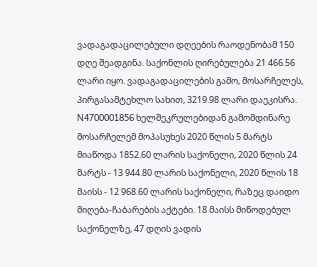ვადაგადაცილებული დღეების რაოდენობამ 150 დღე შეადგინა. საქონლის ღირებულება 21 466.56 ლარი იყო. ვადაგადაცილების გამო, მოსარჩელეს, პირგასამტეხლო სახით, 3219.98 ლარი დაეკისრა. N4700001856 ხელშეკრულებიდან გამომდინარე მოსარჩელემ მოპასუხეს 2020 წლის 5 მარტს მიაწოდა 1852.60 ლარის საქონელი, 2020 წლის 24 მარტს - 13 944.80 ლარის საქონელი, 2020 წლის 18 მაისს - 12 968.60 ლარის საქონელი, რაზეც დაიდო მიღება-ჩაბარების აქტები. 18 მაისს მიწოდებულ საქონელზე, 47 დღის ვადის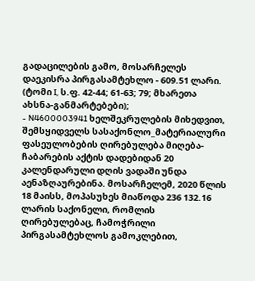გადაცილების გამო, მოსარჩელეს დაეკისრა პირგასამტეხლო - 609.51 ლარი. (ტომი I, ს.ფ. 42-44; 61-63; 79; მხარეთა ახსნა-განმარტებები);
- N4600003941 ხელშეკრულების მიხედვით, შემსყიდველს სასაქონლო_მატერიალური ფასეულობების ღირებულება მიღება-ჩაბარების აქტის დადებიდან 20 კალენდარული დღის ვადაში უნდა აენაზღაურებინა. მოსარჩელემ, 2020 წლის 18 მაისს, მოპასუხეს მიაწოდა 236 132.16 ლარის საქონელი, რომლის ღირებულებაც, ჩამოჭრილი პირგასამტეხლოს გამოკლებით,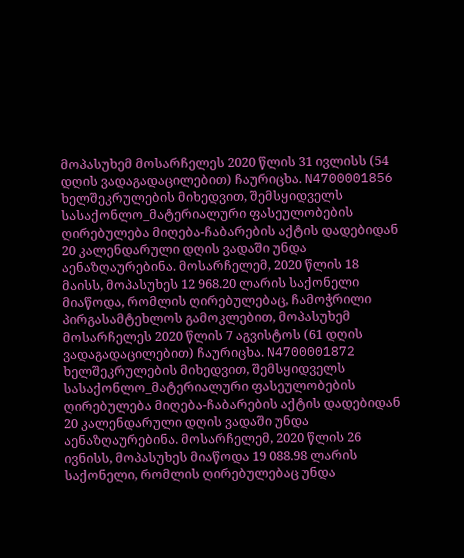მოპასუხემ მოსარჩელეს 2020 წლის 31 ივლისს (54 დღის ვადაგადაცილებით) ჩაურიცხა. N4700001856 ხელშეკრულების მიხედვით, შემსყიდველს სასაქონლო_მატერიალური ფასეულობების ღირებულება მიღება-ჩაბარების აქტის დადებიდან 20 კალენდარული დღის ვადაში უნდა აენაზღაურებინა. მოსარჩელემ, 2020 წლის 18 მაისს, მოპასუხეს 12 968.20 ლარის საქონელი მიაწოდა, რომლის ღირებულებაც, ჩამოჭრილი პირგასამტეხლოს გამოკლებით, მოპასუხემ მოსარჩელეს 2020 წლის 7 აგვისტოს (61 დღის ვადაგადაცილებით) ჩაურიცხა. N4700001872 ხელშეკრულების მიხედვით, შემსყიდველს სასაქონლო_მატერიალური ფასეულობების ღირებულება მიღება-ჩაბარების აქტის დადებიდან 20 კალენდარული დღის ვადაში უნდა აენაზღაურებინა. მოსარჩელემ, 2020 წლის 26 ივნისს, მოპასუხეს მიაწოდა 19 088.98 ლარის საქონელი, რომლის ღირებულებაც უნდა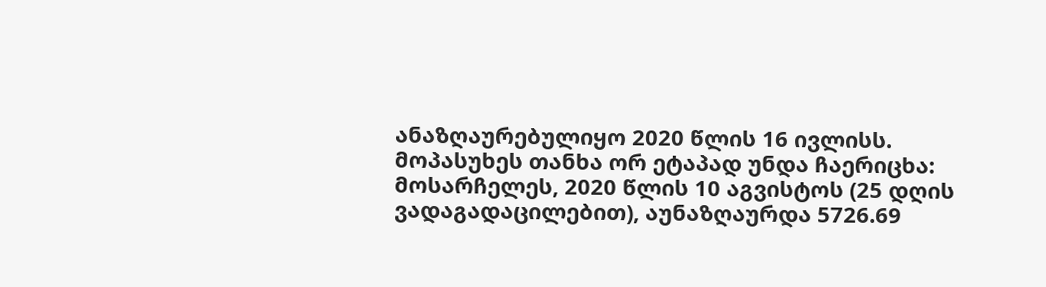ანაზღაურებულიყო 2020 წლის 16 ივლისს. მოპასუხეს თანხა ორ ეტაპად უნდა ჩაერიცხა: მოსარჩელეს, 2020 წლის 10 აგვისტოს (25 დღის ვადაგადაცილებით), აუნაზღაურდა 5726.69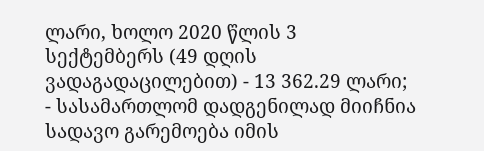ლარი, ხოლო 2020 წლის 3 სექტემბერს (49 დღის ვადაგადაცილებით) - 13 362.29 ლარი;
- სასამართლომ დადგენილად მიიჩნია სადავო გარემოება იმის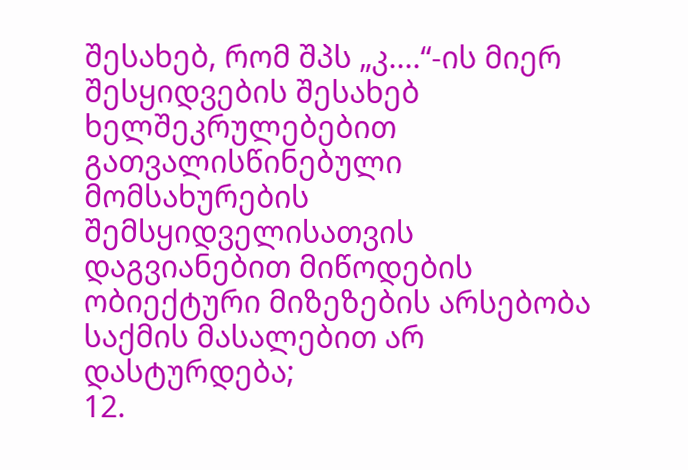შესახებ, რომ შპს „კ....“-ის მიერ შესყიდვების შესახებ ხელშეკრულებებით გათვალისწინებული მომსახურების შემსყიდველისათვის დაგვიანებით მიწოდების ობიექტური მიზეზების არსებობა საქმის მასალებით არ დასტურდება;
12.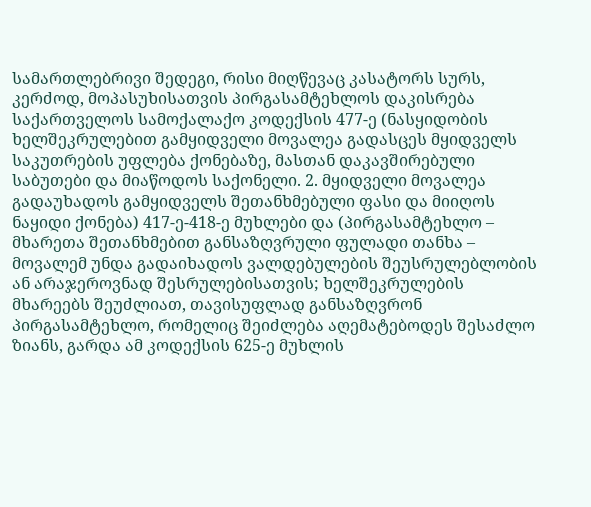სამართლებრივი შედეგი, რისი მიღწევაც კასატორს სურს, კერძოდ, მოპასუხისათვის პირგასამტეხლოს დაკისრება საქართველოს სამოქალაქო კოდექსის 477-ე (ნასყიდობის ხელშეკრულებით გამყიდველი მოვალეა გადასცეს მყიდველს საკუთრების უფლება ქონებაზე, მასთან დაკავშირებული საბუთები და მიაწოდოს საქონელი. 2. მყიდველი მოვალეა გადაუხადოს გამყიდველს შეთანხმებული ფასი და მიიღოს ნაყიდი ქონება) 417-ე-418-ე მუხლები და (პირგასამტეხლო – მხარეთა შეთანხმებით განსაზღვრული ფულადი თანხა – მოვალემ უნდა გადაიხადოს ვალდებულების შეუსრულებლობის ან არაჯეროვნად შესრულებისათვის; ხელშეკრულების მხარეებს შეუძლიათ, თავისუფლად განსაზღვრონ პირგასამტეხლო, რომელიც შეიძლება აღემატებოდეს შესაძლო ზიანს, გარდა ამ კოდექსის 625-ე მუხლის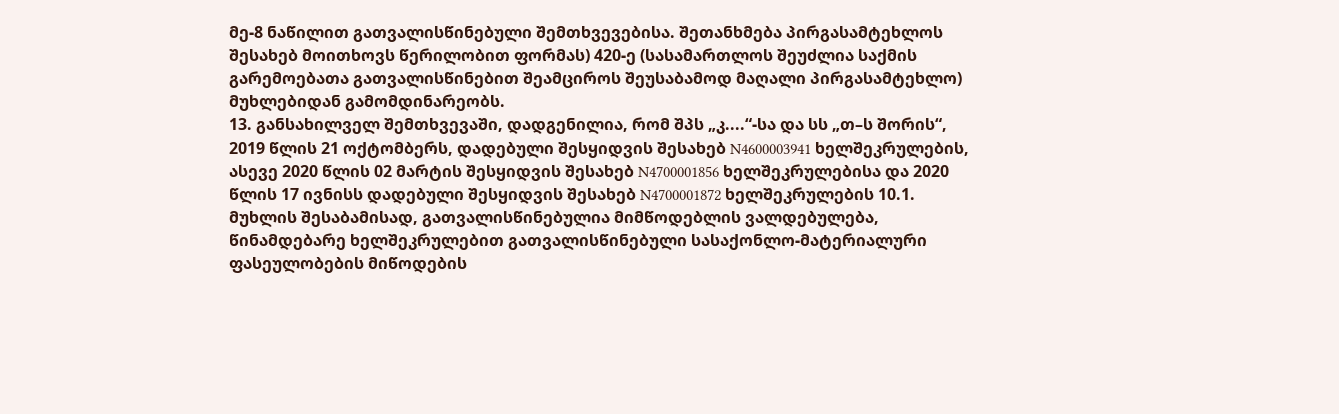მე-8 ნაწილით გათვალისწინებული შემთხვევებისა. შეთანხმება პირგასამტეხლოს შესახებ მოითხოვს წერილობით ფორმას) 420-ე (სასამართლოს შეუძლია საქმის გარემოებათა გათვალისწინებით შეამციროს შეუსაბამოდ მაღალი პირგასამტეხლო) მუხლებიდან გამომდინარეობს.
13. განსახილველ შემთხვევაში, დადგენილია, რომ შპს „კ....“-სა და სს „თ–ს შორის“, 2019 წლის 21 ოქტომბერს, დადებული შესყიდვის შესახებ N4600003941 ხელშეკრულების, ასევე 2020 წლის 02 მარტის შესყიდვის შესახებ N4700001856 ხელშეკრულებისა და 2020 წლის 17 ივნისს დადებული შესყიდვის შესახებ N4700001872 ხელშეკრულების 10.1. მუხლის შესაბამისად, გათვალისწინებულია მიმწოდებლის ვალდებულება, წინამდებარე ხელშეკრულებით გათვალისწინებული სასაქონლო-მატერიალური ფასეულობების მიწოდების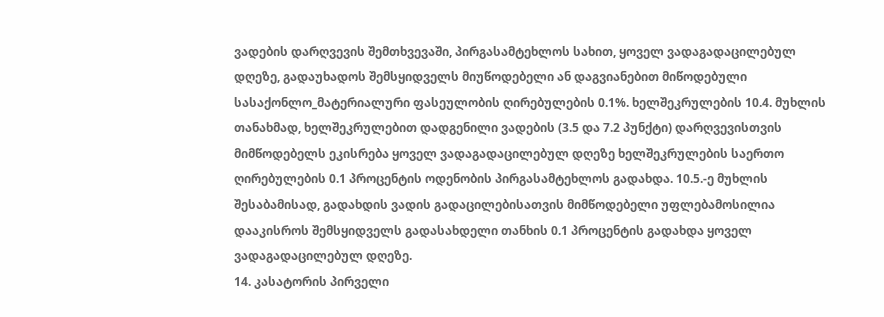ვადების დარღვევის შემთხვევაში, პირგასამტეხლოს სახით, ყოველ ვადაგადაცილებულ დღეზე, გადაუხადოს შემსყიდველს მიუწოდებელი ან დაგვიანებით მიწოდებული სასაქონლო_მატერიალური ფასეულობის ღირებულების 0.1%. ხელშეკრულების 10.4. მუხლის თანახმად, ხელშეკრულებით დადგენილი ვადების (3.5 და 7.2 პუნქტი) დარღვევისთვის მიმწოდებელს ეკისრება ყოველ ვადაგადაცილებულ დღეზე ხელშეკრულების საერთო ღირებულების 0.1 პროცენტის ოდენობის პირგასამტეხლოს გადახდა. 10.5.-ე მუხლის შესაბამისად, გადახდის ვადის გადაცილებისათვის მიმწოდებელი უფლებამოსილია დააკისროს შემსყიდველს გადასახდელი თანხის 0.1 პროცენტის გადახდა ყოველ ვადაგადაცილებულ დღეზე.
14. კასატორის პირველი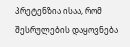პრეტენზია ისაა, რომ შესრულების დაყოვნება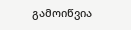გამოიწვია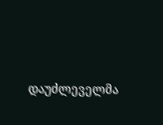დაუძლეველმა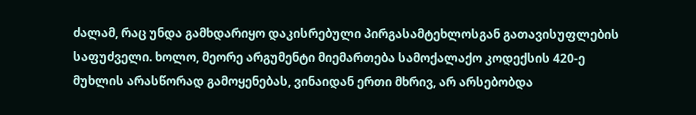ძალამ, რაც უნდა გამხდარიყო დაკისრებული პირგასამტეხლოსგან გათავისუფლების საფუძველი. ხოლო, მეორე არგუმენტი მიემართება სამოქალაქო კოდექსის 420-ე მუხლის არასწორად გამოყენებას, ვინაიდან ერთი მხრივ, არ არსებობდა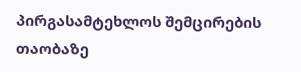პირგასამტეხლოს შემცირების თაობაზე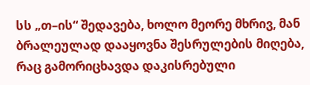სს „თ–ის“ შედავება, ხოლო მეორე მხრივ, მან ბრალეულად დააყოვნა შესრულების მიღება, რაც გამორიცხავდა დაკისრებული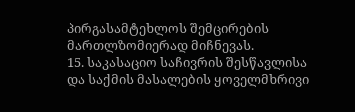პირგასამტეხლოს შემცირების მართლზომიერად მიჩნევას.
15. საკასაციო საჩივრის შესწავლისა და საქმის მასალების ყოველმხრივი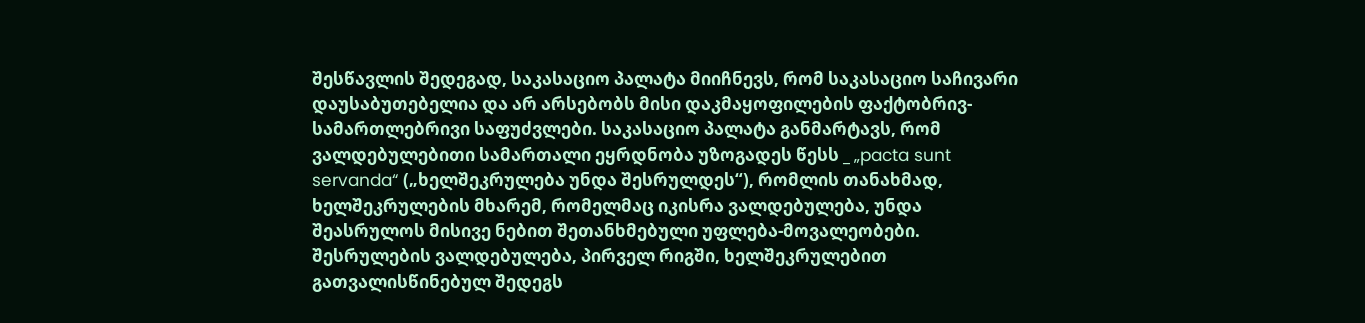შესწავლის შედეგად, საკასაციო პალატა მიიჩნევს, რომ საკასაციო საჩივარი დაუსაბუთებელია და არ არსებობს მისი დაკმაყოფილების ფაქტობრივ-სამართლებრივი საფუძვლები. საკასაციო პალატა განმარტავს, რომ ვალდებულებითი სამართალი ეყრდნობა უზოგადეს წესს _ „pacta sunt servanda“ („ხელშეკრულება უნდა შესრულდეს“), რომლის თანახმად, ხელშეკრულების მხარემ, რომელმაც იკისრა ვალდებულება, უნდა შეასრულოს მისივე ნებით შეთანხმებული უფლება-მოვალეობები. შესრულების ვალდებულება, პირველ რიგში, ხელშეკრულებით გათვალისწინებულ შედეგს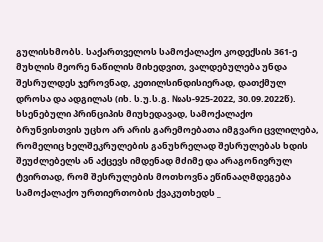გულისხმობს. საქართველოს სამოქალაქო კოდექსის 361-ე მუხლის მეორე ნაწილის მიხედვით, ვალდებულება უნდა შესრულდეს ჯეროვნად, კეთილსინდისიერად, დათქმულ დროსა და ადგილას (იხ. ს.უ.ს.გ. №ას-925-2022, 30.09.2022წ). ხსენებული პრინციპის მიუხედავად, სამოქალაქო ბრუნვისთვის უცხო არ არის გარემოებათა იმგვარი ცვლილება, რომელიც ხელშეკრულების განუხრელად შესრულებას ხდის შეუძლებელს ან აქცევს იმდენად მძიმე და არაგონივრულ ტვირთად, რომ შესრულების მოთხოვნა ეწინააღმდეგება სამოქალაქო ურთიერთობის ქვაკუთხედს _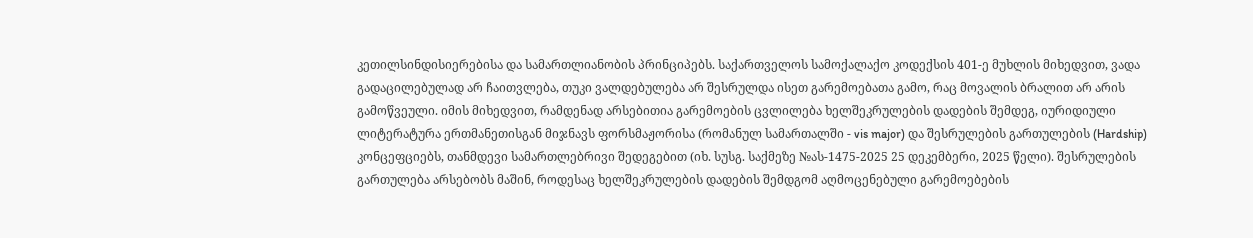კეთილსინდისიერებისა და სამართლიანობის პრინციპებს. საქართველოს სამოქალაქო კოდექსის 401-ე მუხლის მიხედვით, ვადა გადაცილებულად არ ჩაითვლება, თუკი ვალდებულება არ შესრულდა ისეთ გარემოებათა გამო, რაც მოვალის ბრალით არ არის გამოწვეული. იმის მიხედვით, რამდენად არსებითია გარემოების ცვლილება ხელშეკრულების დადების შემდეგ, იურიდიული ლიტერატურა ერთმანეთისგან მიჯნავს ფორსმაჟორისა (რომანულ სამართალში - vis major) და შესრულების გართულების (Hardship) კონცეფციებს, თანმდევი სამართლებრივი შედეგებით (იხ. სუსგ. საქმეზე №ას-1475-2025 25 დეკემბერი, 2025 წელი). შესრულების გართულება არსებობს მაშინ, როდესაც ხელშეკრულების დადების შემდგომ აღმოცენებული გარემოებების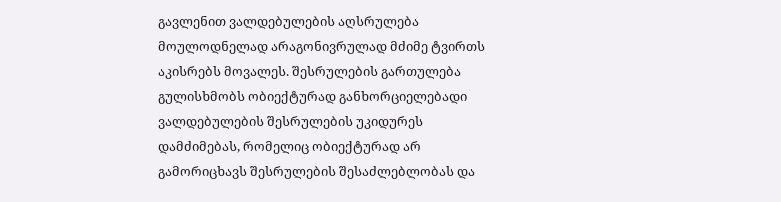გავლენით ვალდებულების აღსრულება მოულოდნელად არაგონივრულად მძიმე ტვირთს აკისრებს მოვალეს. შესრულების გართულება გულისხმობს ობიექტურად განხორციელებადი ვალდებულების შესრულების უკიდურეს დამძიმებას, რომელიც ობიექტურად არ გამორიცხავს შესრულების შესაძლებლობას და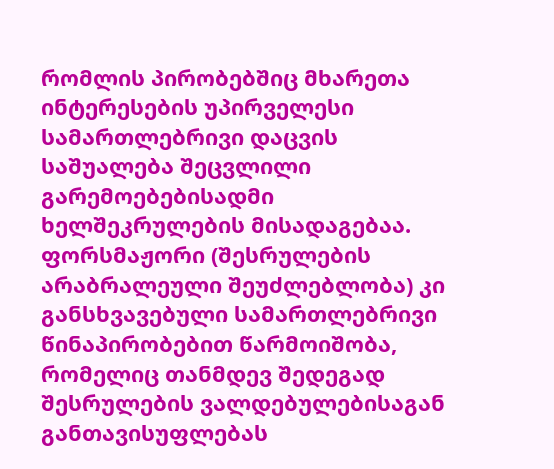რომლის პირობებშიც მხარეთა ინტერესების უპირველესი სამართლებრივი დაცვის საშუალება შეცვლილი გარემოებებისადმი ხელშეკრულების მისადაგებაა. ფორსმაჟორი (შესრულების არაბრალეული შეუძლებლობა) კი განსხვავებული სამართლებრივი წინაპირობებით წარმოიშობა, რომელიც თანმდევ შედეგად შესრულების ვალდებულებისაგან განთავისუფლებას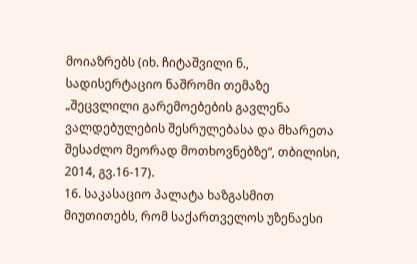მოიაზრებს (იხ. ჩიტაშვილი ნ., სადისერტაციო ნაშრომი თემაზე „შეცვლილი გარემოებების გავლენა ვალდებულების შესრულებასა და მხარეთა შესაძლო მეორად მოთხოვნებზე“, თბილისი, 2014, გვ.16-17).
16. საკასაციო პალატა ხაზგასმით მიუთითებს, რომ საქართველოს უზენაესი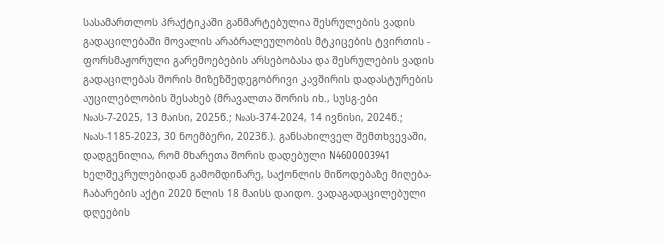სასამართლოს პრაქტიკაში განმარტებულია შესრულების ვადის გადაცილებაში მოვალის არაბრალეულობის მტკიცების ტვირთის - ფორსმაჟორული გარემოებების არსებობასა და შესრულების ვადის გადაცილებას შორის მიზეზშედეგობრივი კავშირის დადასტურების აუცილებლობის შესახებ (მრავალთა შორის იხ., სუსგ-ები №ას-7-2025, 13 მაისი, 2025წ.; №ას-374-2024, 14 ივნისი, 2024წ.; №ას-1185-2023, 30 ნოემბერი, 2023წ.). განსახილველ შემთხვევაში, დადგენილია, რომ მხარეთა შორის დადებული N4600003941 ხელშეკრულებიდან გამომდინარე, საქონლის მიწოდებაზე მიღება-ჩაბარების აქტი 2020 წლის 18 მაისს დაიდო. ვადაგადაცილებული დღეების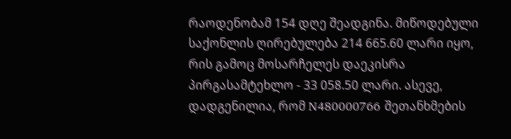რაოდენობამ 154 დღე შეადგინა. მიწოდებული საქონლის ღირებულება 214 665.60 ლარი იყო, რის გამოც მოსარჩელეს დაეკისრა პირგასამტეხლო - 33 058.50 ლარი. ასევე, დადგენილია, რომ N480000766 შეთანხმების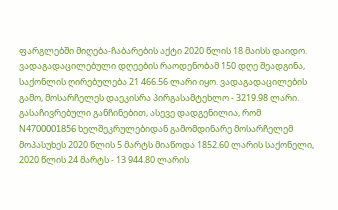ფარგლებში მიღება-ჩაბარების აქტი 2020 წლის 18 მაისს დაიდო. ვადაგადაცილებული დღეების რაოდენობამ 150 დღე შეადგინა, საქონლის ღირებულება 21 466.56 ლარი იყო. ვადაგადაცილების გამო, მოსარჩელეს დაეკისრა პირგასამტეხლო - 3219.98 ლარი. გასაჩივრებული განჩინებით, ასევე დადგენილია, რომ N4700001856 ხელშეკრულებიდან გამომდინარე მოსარჩელემ მოპასუხეს 2020 წლის 5 მარტს მიაწოდა 1852.60 ლარის საქონელი, 2020 წლის 24 მარტს - 13 944.80 ლარის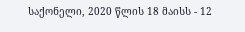საქონელი, 2020 წლის 18 მაისს - 12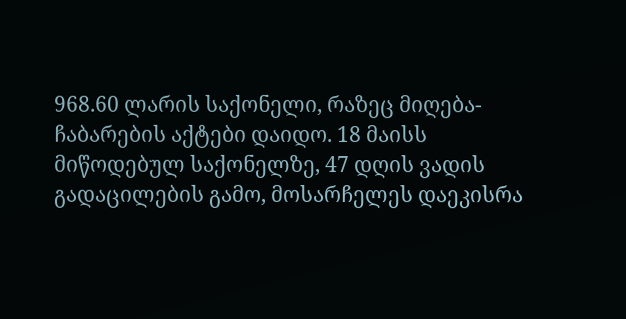968.60 ლარის საქონელი, რაზეც მიღება-ჩაბარების აქტები დაიდო. 18 მაისს მიწოდებულ საქონელზე, 47 დღის ვადის გადაცილების გამო, მოსარჩელეს დაეკისრა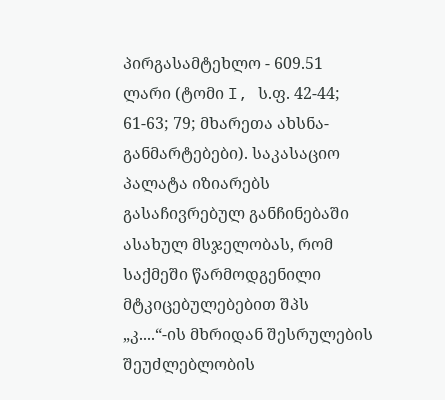პირგასამტეხლო - 609.51 ლარი (ტომი I, ს.ფ. 42-44; 61-63; 79; მხარეთა ახსნა-განმარტებები). საკასაციო პალატა იზიარებს გასაჩივრებულ განჩინებაში ასახულ მსჯელობას, რომ საქმეში წარმოდგენილი მტკიცებულებებით შპს „კ....“-ის მხრიდან შესრულების შეუძლებლობის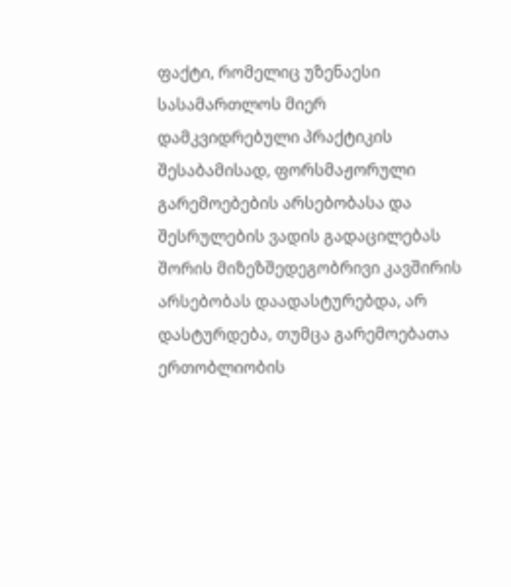ფაქტი, რომელიც უზენაესი სასამართლოს მიერ დამკვიდრებული პრაქტიკის შესაბამისად, ფორსმაჟორული გარემოებების არსებობასა და შესრულების ვადის გადაცილებას შორის მიზეზშედეგობრივი კავშირის არსებობას დაადასტურებდა, არ დასტურდება, თუმცა გარემოებათა ერთობლიობის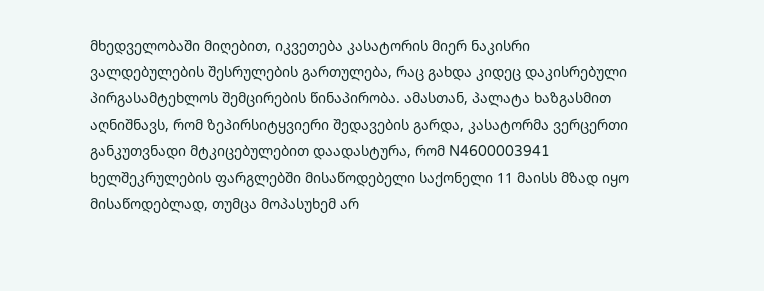მხედველობაში მიღებით, იკვეთება კასატორის მიერ ნაკისრი ვალდებულების შესრულების გართულება, რაც გახდა კიდეც დაკისრებული პირგასამტეხლოს შემცირების წინაპირობა. ამასთან, პალატა ხაზგასმით აღნიშნავს, რომ ზეპირსიტყვიერი შედავების გარდა, კასატორმა ვერცერთი განკუთვნადი მტკიცებულებით დაადასტურა, რომ N4600003941 ხელშეკრულების ფარგლებში მისაწოდებელი საქონელი 11 მაისს მზად იყო მისაწოდებლად, თუმცა მოპასუხემ არ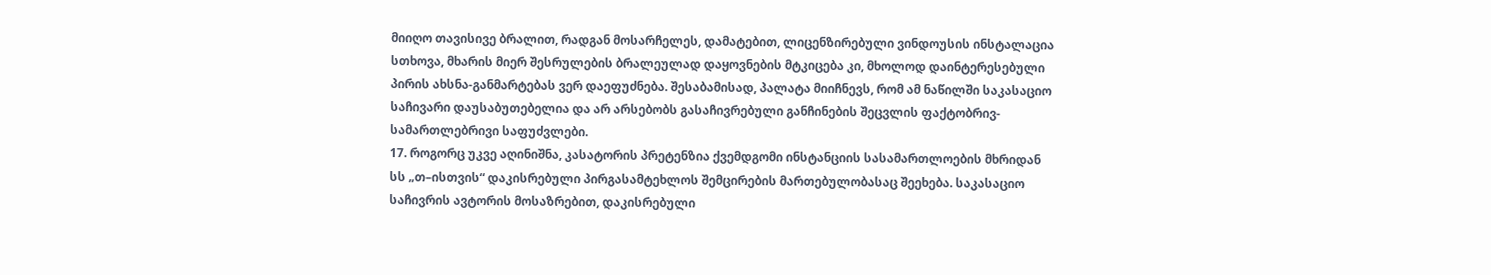მიიღო თავისივე ბრალით, რადგან მოსარჩელეს, დამატებით, ლიცენზირებული ვინდოუსის ინსტალაცია სთხოვა, მხარის მიერ შესრულების ბრალეულად დაყოვნების მტკიცება კი, მხოლოდ დაინტერესებული პირის ახსნა-განმარტებას ვერ დაეფუძნება. შესაბამისად, პალატა მიიჩნევს, რომ ამ ნაწილში საკასაციო საჩივარი დაუსაბუთებელია და არ არსებობს გასაჩივრებული განჩინების შეცვლის ფაქტობრივ-სამართლებრივი საფუძვლები.
17. როგორც უკვე აღინიშნა, კასატორის პრეტენზია ქვემდგომი ინსტანციის სასამართლოების მხრიდან სს „თ–ისთვის“ დაკისრებული პირგასამტეხლოს შემცირების მართებულობასაც შეეხება. საკასაციო საჩივრის ავტორის მოსაზრებით, დაკისრებული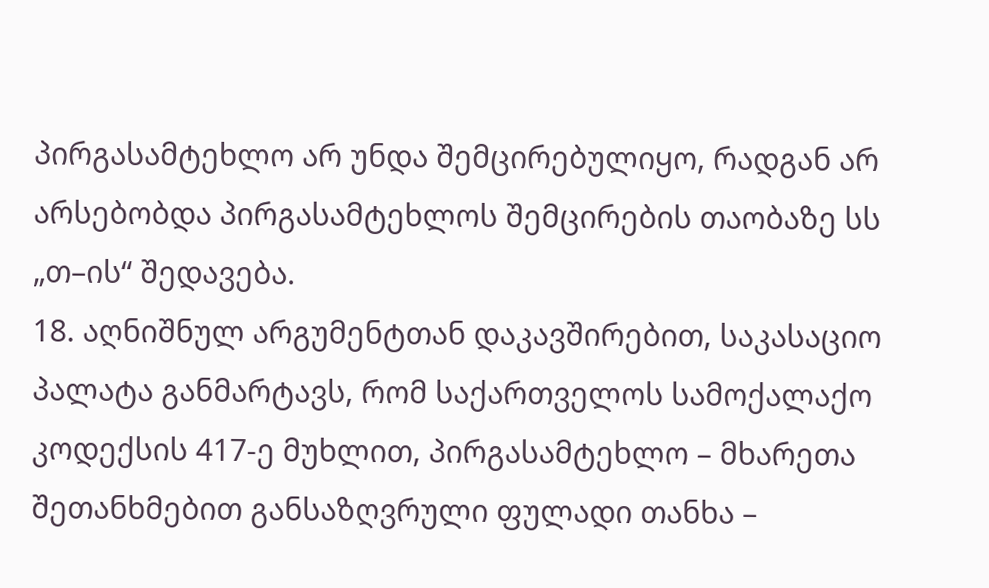პირგასამტეხლო არ უნდა შემცირებულიყო, რადგან არ არსებობდა პირგასამტეხლოს შემცირების თაობაზე სს „თ–ის“ შედავება.
18. აღნიშნულ არგუმენტთან დაკავშირებით, საკასაციო პალატა განმარტავს, რომ საქართველოს სამოქალაქო კოდექსის 417-ე მუხლით, პირგასამტეხლო – მხარეთა შეთანხმებით განსაზღვრული ფულადი თანხა –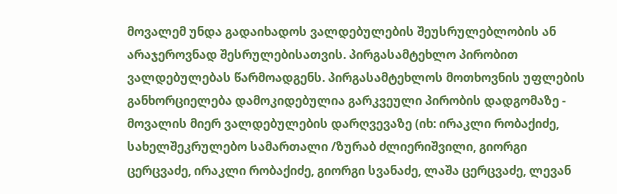მოვალემ უნდა გადაიხადოს ვალდებულების შეუსრულებლობის ან არაჯეროვნად შესრულებისათვის. პირგასამტეხლო პირობით ვალდებულებას წარმოადგენს. პირგასამტეხლოს მოთხოვნის უფლების განხორციელება დამოკიდებულია გარკვეული პირობის დადგომაზე - მოვალის მიერ ვალდებულების დარღვევაზე (იხ: ირაკლი რობაქიძე, სახელშეკრულებო სამართალი /ზურაბ ძლიერიშვილი, გიორგი ცერცვაძე, ირაკლი რობაქიძე, გიორგი სვანაძე, ლაშა ცერცვაძე, ლევან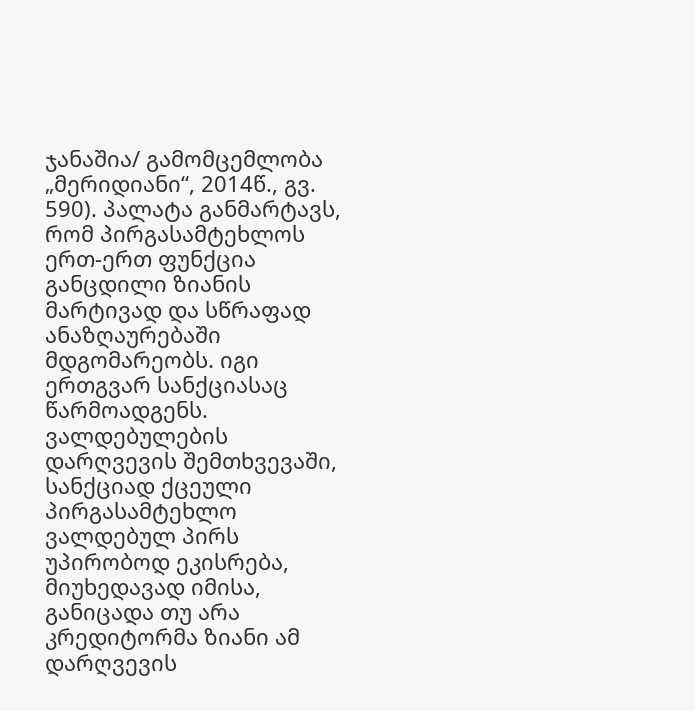ჯანაშია/ გამომცემლობა „მერიდიანი“, 2014წ., გვ. 590). პალატა განმარტავს, რომ პირგასამტეხლოს ერთ-ერთ ფუნქცია განცდილი ზიანის მარტივად და სწრაფად ანაზღაურებაში მდგომარეობს. იგი ერთგვარ სანქციასაც წარმოადგენს. ვალდებულების დარღვევის შემთხვევაში, სანქციად ქცეული პირგასამტეხლო ვალდებულ პირს უპირობოდ ეკისრება, მიუხედავად იმისა, განიცადა თუ არა კრედიტორმა ზიანი ამ დარღვევის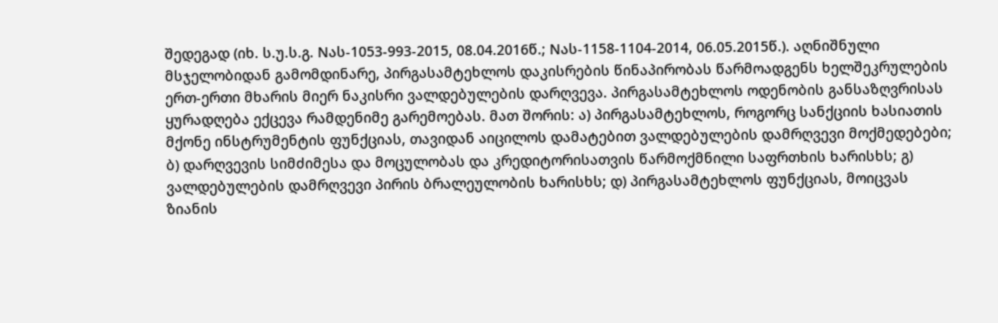შედეგად (იხ. ს.უ.ს.გ. Nას-1053-993-2015, 08.04.2016წ.; Nას-1158-1104-2014, 06.05.2015წ.). აღნიშნული მსჯელობიდან გამომდინარე, პირგასამტეხლოს დაკისრების წინაპირობას წარმოადგენს ხელშეკრულების ერთ-ერთი მხარის მიერ ნაკისრი ვალდებულების დარღვევა. პირგასამტეხლოს ოდენობის განსაზღვრისას ყურადღება ექცევა რამდენიმე გარემოებას. მათ შორის: ა) პირგასამტეხლოს, როგორც სანქციის ხასიათის მქონე ინსტრუმენტის ფუნქციას, თავიდან აიცილოს დამატებით ვალდებულების დამრღვევი მოქმედებები; ბ) დარღვევის სიმძიმესა და მოცულობას და კრედიტორისათვის წარმოქმნილი საფრთხის ხარისხს; გ) ვალდებულების დამრღვევი პირის ბრალეულობის ხარისხს; დ) პირგასამტეხლოს ფუნქციას, მოიცვას ზიანის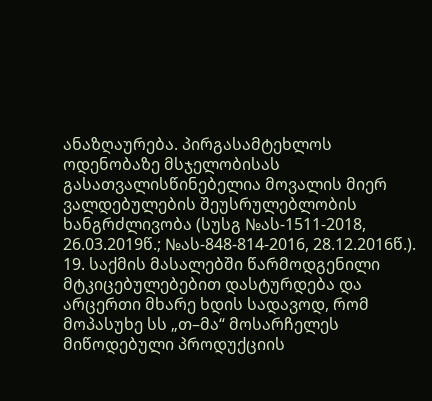ანაზღაურება. პირგასამტეხლოს ოდენობაზე მსჯელობისას გასათვალისწინებელია მოვალის მიერ ვალდებულების შეუსრულებლობის ხანგრძლივობა (სუსგ №ას-1511-2018, 26.03.2019წ.; №ას-848-814-2016, 28.12.2016წ.).
19. საქმის მასალებში წარმოდგენილი მტკიცებულებებით დასტურდება და არცერთი მხარე ხდის სადავოდ, რომ მოპასუხე სს „თ–მა“ მოსარჩელეს მიწოდებული პროდუქციის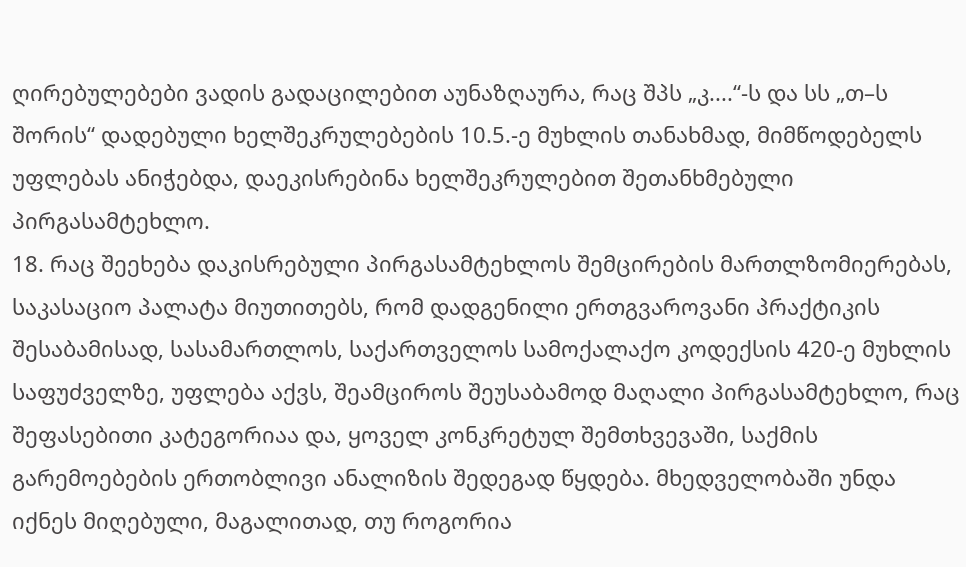ღირებულებები ვადის გადაცილებით აუნაზღაურა, რაც შპს „კ....“-ს და სს „თ–ს შორის“ დადებული ხელშეკრულებების 10.5.-ე მუხლის თანახმად, მიმწოდებელს უფლებას ანიჭებდა, დაეკისრებინა ხელშეკრულებით შეთანხმებული პირგასამტეხლო.
18. რაც შეეხება დაკისრებული პირგასამტეხლოს შემცირების მართლზომიერებას, საკასაციო პალატა მიუთითებს, რომ დადგენილი ერთგვაროვანი პრაქტიკის შესაბამისად, სასამართლოს, საქართველოს სამოქალაქო კოდექსის 420-ე მუხლის საფუძველზე, უფლება აქვს, შეამციროს შეუსაბამოდ მაღალი პირგასამტეხლო, რაც შეფასებითი კატეგორიაა და, ყოველ კონკრეტულ შემთხვევაში, საქმის გარემოებების ერთობლივი ანალიზის შედეგად წყდება. მხედველობაში უნდა იქნეს მიღებული, მაგალითად, თუ როგორია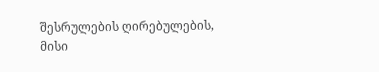შესრულების ღირებულების, მისი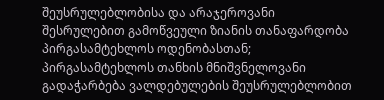შეუსრულებლობისა და არაჯეროვანი შესრულებით გამოწვეული ზიანის თანაფარდობა პირგასამტეხლოს ოდენობასთან; პირგასამტეხლოს თანხის მნიშვნელოვანი გადაჭარბება ვალდებულების შეუსრულებლობით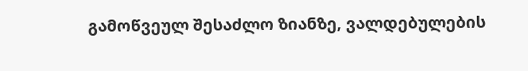გამოწვეულ შესაძლო ზიანზე, ვალდებულების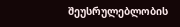შეუსრულებლობის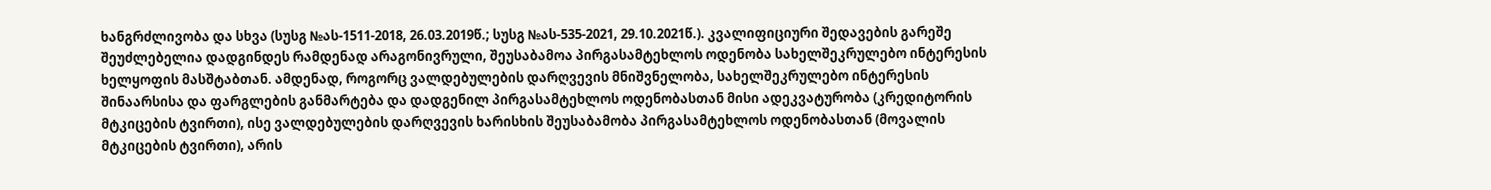ხანგრძლივობა და სხვა (სუსგ №ას-1511-2018, 26.03.2019წ.; სუსგ №ას-535-2021, 29.10.2021წ.). კვალიფიციური შედავების გარეშე შეუძლებელია დადგინდეს რამდენად არაგონივრული, შეუსაბამოა პირგასამტეხლოს ოდენობა სახელშეკრულებო ინტერესის ხელყოფის მასშტაბთან. ამდენად, როგორც ვალდებულების დარღვევის მნიშვნელობა, სახელშეკრულებო ინტერესის შინაარსისა და ფარგლების განმარტება და დადგენილ პირგასამტეხლოს ოდენობასთან მისი ადეკვატურობა (კრედიტორის მტკიცების ტვირთი), ისე ვალდებულების დარღვევის ხარისხის შეუსაბამობა პირგასამტეხლოს ოდენობასთან (მოვალის მტკიცების ტვირთი), არის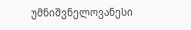უმნიშვნელოვანესი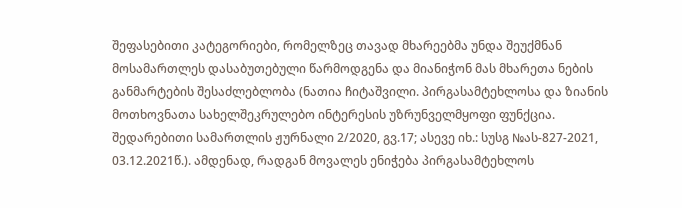შეფასებითი კატეგორიები, რომელზეც თავად მხარეებმა უნდა შეუქმნან მოსამართლეს დასაბუთებული წარმოდგენა და მიანიჭონ მას მხარეთა ნების განმარტების შესაძლებლობა (ნათია ჩიტაშვილი. პირგასამტეხლოსა და ზიანის მოთხოვნათა სახელშეკრულებო ინტერესის უზრუნველმყოფი ფუნქცია. შედარებითი სამართლის ჟურნალი 2/2020, გვ.17; ასევე იხ.: სუსგ №ას-827-2021, 03.12.2021წ.). ამდენად, რადგან მოვალეს ენიჭება პირგასამტეხლოს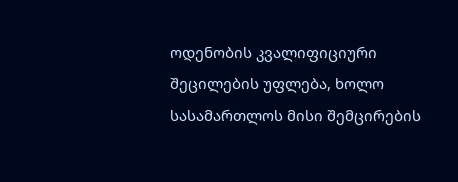ოდენობის კვალიფიციური შეცილების უფლება, ხოლო სასამართლოს მისი შემცირების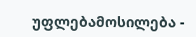უფლებამოსილება -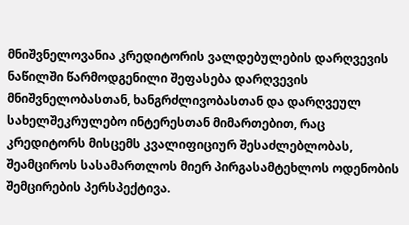მნიშვნელოვანია კრედიტორის ვალდებულების დარღვევის ნაწილში წარმოდგენილი შეფასება დარღვევის მნიშვნელობასთან, ხანგრძლივობასთან და დარღვეულ სახელშეკრულებო ინტერესთან მიმართებით, რაც კრედიტორს მისცემს კვალიფიციურ შესაძლებლობას, შეამციროს სასამართლოს მიერ პირგასამტეხლოს ოდენობის შემცირების პერსპექტივა.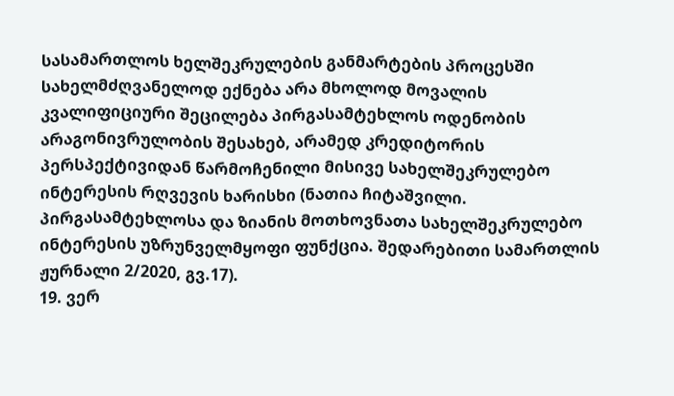სასამართლოს ხელშეკრულების განმარტების პროცესში სახელმძღვანელოდ ექნება არა მხოლოდ მოვალის კვალიფიციური შეცილება პირგასამტეხლოს ოდენობის არაგონივრულობის შესახებ, არამედ კრედიტორის პერსპექტივიდან წარმოჩენილი მისივე სახელშეკრულებო ინტერესის რღვევის ხარისხი (ნათია ჩიტაშვილი. პირგასამტეხლოსა და ზიანის მოთხოვნათა სახელშეკრულებო ინტერესის უზრუნველმყოფი ფუნქცია. შედარებითი სამართლის ჟურნალი 2/2020, გვ.17).
19. ვერ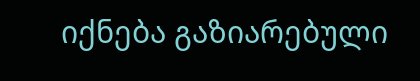იქნება გაზიარებული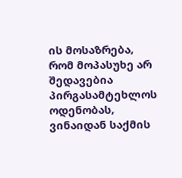ის მოსაზრება, რომ მოპასუხე არ შედავებია პირგასამტეხლოს ოდენობას, ვინაიდან საქმის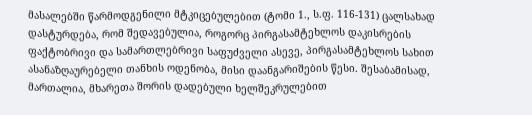მასალებში წარმოდგენილი მტკიცებულებით (ტომი 1., ს.ფ. 116-131) ცალსახად დასტურდება, რომ შედავებულია, როგორც პირგასამტეხლოს დაკისრების ფაქტობრივი და სამართლებრივი საფუძველი ასევე, პირგასამტეხლოს სახით ასანაზღაურებელი თანხის ოდენობა, მისი დაანგარიშების წესი. შესაბამისად, მართალია, მხარეთა შორის დადებული ხელშეკრულებით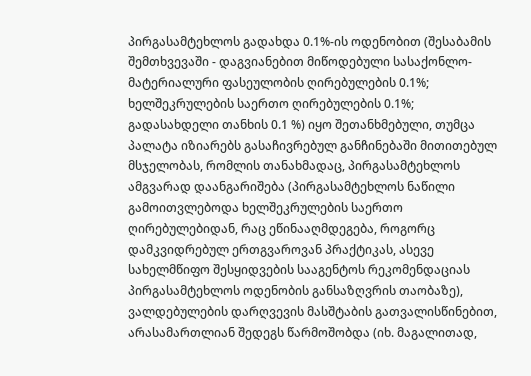პირგასამტეხლოს გადახდა 0.1%-ის ოდენობით (შესაბამის შემთხვევაში - დაგვიანებით მიწოდებული სასაქონლო-მატერიალური ფასეულობის ღირებულების 0.1%; ხელშეკრულების საერთო ღირებულების 0.1%; გადასახდელი თანხის 0.1 %) იყო შეთანხმებული, თუმცა პალატა იზიარებს გასაჩივრებულ განჩინებაში მითითებულ მსჯელობას, რომლის თანახმადაც, პირგასამტეხლოს ამგვარად დაანგარიშება (პირგასამტეხლოს ნაწილი გამოითვლებოდა ხელშეკრულების საერთო ღირებულებიდან, რაც ეწინააღმდეგება, როგორც დამკვიდრებულ ერთგვაროვან პრაქტიკას, ასევე სახელმწიფო შესყიდვების სააგენტოს რეკომენდაციას პირგასამტეხლოს ოდენობის განსაზღვრის თაობაზე), ვალდებულების დარღვევის მასშტაბის გათვალისწინებით, არასამართლიან შედეგს წარმოშობდა (იხ. მაგალითად,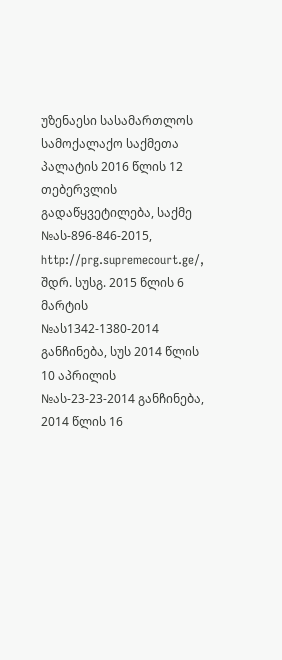უზენაესი სასამართლოს სამოქალაქო საქმეთა პალატის 2016 წლის 12 თებერვლის გადაწყვეტილება, საქმე №ას-896-846-2015, http://prg.supremecourt.ge/, შდრ. სუსგ. 2015 წლის 6 მარტის №ას1342-1380-2014 განჩინება, სუს 2014 წლის 10 აპრილის №ას-23-23-2014 განჩინება, 2014 წლის 16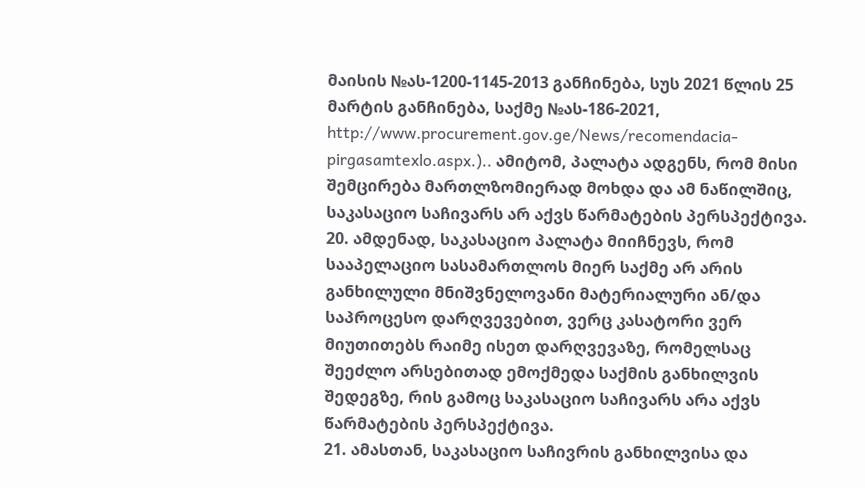მაისის №ას-1200-1145-2013 განჩინება, სუს 2021 წლის 25 მარტის განჩინება, საქმე №ას-186-2021, http://www.procurement.gov.ge/News/recomendacia-pirgasamtexlo.aspx.).. ამიტომ, პალატა ადგენს, რომ მისი შემცირება მართლზომიერად მოხდა და ამ ნაწილშიც, საკასაციო საჩივარს არ აქვს წარმატების პერსპექტივა.
20. ამდენად, საკასაციო პალატა მიიჩნევს, რომ სააპელაციო სასამართლოს მიერ საქმე არ არის განხილული მნიშვნელოვანი მატერიალური ან/და საპროცესო დარღვევებით, ვერც კასატორი ვერ მიუთითებს რაიმე ისეთ დარღვევაზე, რომელსაც შეეძლო არსებითად ემოქმედა საქმის განხილვის შედეგზე, რის გამოც საკასაციო საჩივარს არა აქვს წარმატების პერსპექტივა.
21. ამასთან, საკასაციო საჩივრის განხილვისა და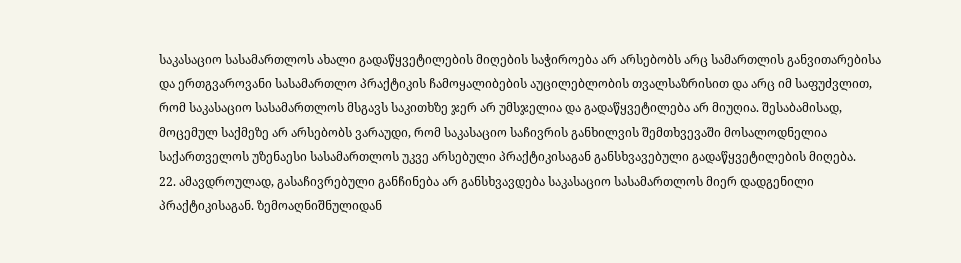საკასაციო სასამართლოს ახალი გადაწყვეტილების მიღების საჭიროება არ არსებობს არც სამართლის განვითარებისა და ერთგვაროვანი სასამართლო პრაქტიკის ჩამოყალიბების აუცილებლობის თვალსაზრისით და არც იმ საფუძვლით, რომ საკასაციო სასამართლოს მსგავს საკითხზე ჯერ არ უმსჯელია და გადაწყვეტილება არ მიუღია. შესაბამისად, მოცემულ საქმეზე არ არსებობს ვარაუდი, რომ საკასაციო საჩივრის განხილვის შემთხვევაში მოსალოდნელია საქართველოს უზენაესი სასამართლოს უკვე არსებული პრაქტიკისაგან განსხვავებული გადაწყვეტილების მიღება.
22. ამავდროულად, გასაჩივრებული განჩინება არ განსხვავდება საკასაციო სასამართლოს მიერ დადგენილი პრაქტიკისაგან. ზემოაღნიშნულიდან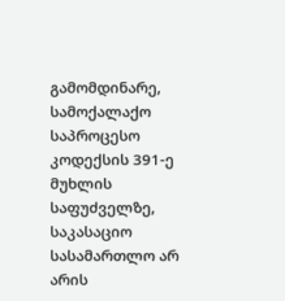გამომდინარე, სამოქალაქო საპროცესო კოდექსის 391-ე მუხლის საფუძველზე, საკასაციო სასამართლო არ არის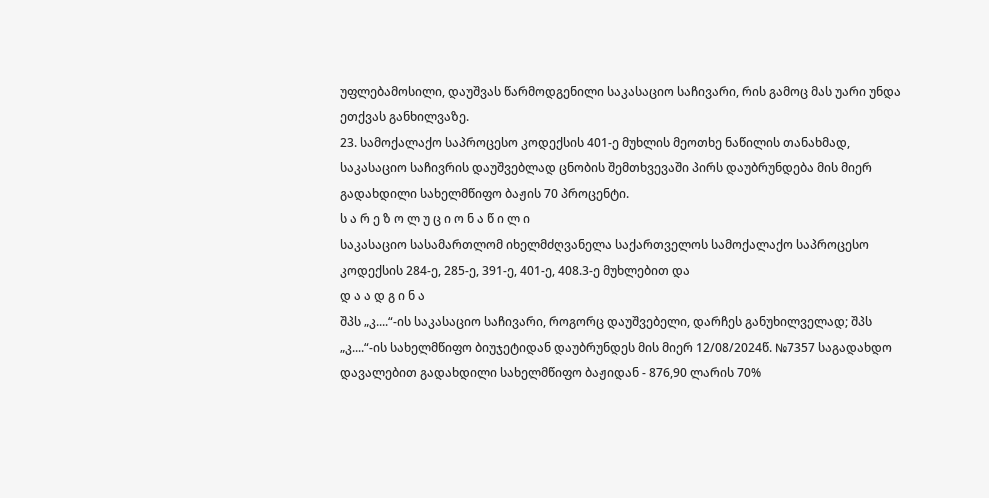უფლებამოსილი, დაუშვას წარმოდგენილი საკასაციო საჩივარი, რის გამოც მას უარი უნდა ეთქვას განხილვაზე.
23. სამოქალაქო საპროცესო კოდექსის 401-ე მუხლის მეოთხე ნაწილის თანახმად, საკასაციო საჩივრის დაუშვებლად ცნობის შემთხვევაში პირს დაუბრუნდება მის მიერ გადახდილი სახელმწიფო ბაჟის 70 პროცენტი.
ს ა რ ე ზ ო ლ უ ც ი ო ნ ა წ ი ლ ი
საკასაციო სასამართლომ იხელმძღვანელა საქართველოს სამოქალაქო საპროცესო კოდექსის 284-ე, 285-ე, 391-ე, 401-ე, 408.3-ე მუხლებით და
დ ა ა დ გ ი ნ ა
შპს „კ....“-ის საკასაციო საჩივარი, როგორც დაუშვებელი, დარჩეს განუხილველად; შპს „კ....“-ის სახელმწიფო ბიუჯეტიდან დაუბრუნდეს მის მიერ 12/08/2024წ. №7357 საგადახდო დავალებით გადახდილი სახელმწიფო ბაჟიდან - 876,90 ლარის 70%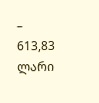– 613,83 ლარი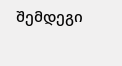შემდეგი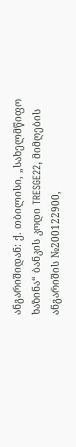ანგარიშიდან: ქ. თბილისი, „სახელმწიფო ხაზინა“ ბანკის კოდი TRESGE22, მიმღების ანგარიშის №200122900,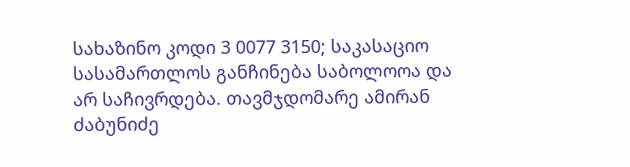სახაზინო კოდი 3 0077 3150; საკასაციო სასამართლოს განჩინება საბოლოოა და არ საჩივრდება. თავმჯდომარე ამირან ძაბუნიძე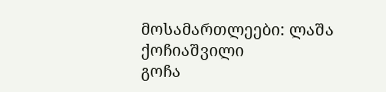მოსამართლეები: ლაშა ქოჩიაშვილი
გოჩა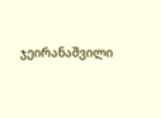ჯეირანაშვილი